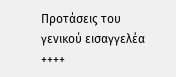Προτάσεις του γενικού εισαγγελέα
++++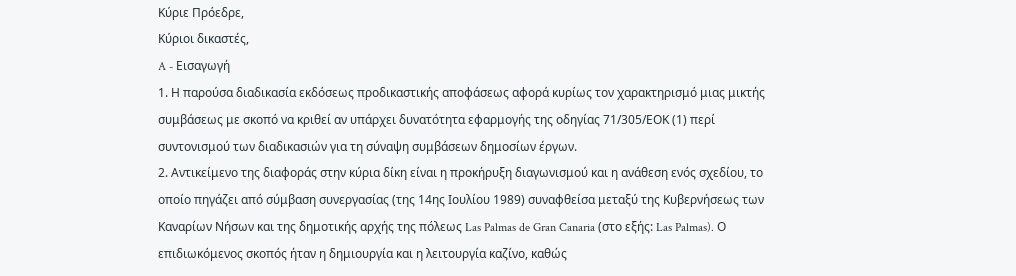Κύριε Πρόεδρε,
Kύριοι δικαστές,
A - Eισαγωγή
1. Η παρούσα διαδικασία εκδόσεως προδικαστικής αποφάσεως αφορά κυρίως τον χαρακτηρισμό μιας μικτής συμβάσεως με σκοπό να κριθεί αν υπάρχει δυνατότητα εφαρμογής της οδηγίας 71/305/ΕΟΚ (1) περί συντονισμού των διαδικασιών για τη σύναψη συμβάσεων δημοσίων έργων.
2. Αντικείμενο της διαφοράς στην κύρια δίκη είναι η προκήρυξη διαγωνισμού και η ανάθεση ενός σχεδίου, το οποίο πηγάζει από σύμβαση συνεργασίας (της 14ης Ιουλίου 1989) συναφθείσα μεταξύ της Κυβερνήσεως των Καναρίων Νήσων και της δημοτικής αρχής της πόλεως Las Palmas de Gran Canaria (στο εξής: Las Palmas). Ο επιδιωκόμενος σκοπός ήταν η δημιουργία και η λειτουργία καζίνο, καθώς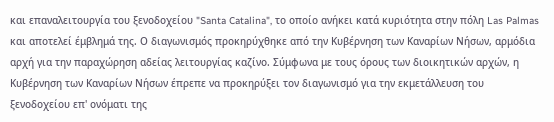και επαναλειτουργία του ξενοδοχείου "Santa Catalina", το οποίο ανήκει κατά κυριότητα στην πόλη Las Palmas και αποτελεί έμβλημά της. Ο διαγωνισμός προκηρύχθηκε από την Κυβέρνηση των Καναρίων Νήσων, αρμόδια αρχή για την παραχώρηση αδείας λειτουργίας καζίνο. Σύμφωνα με τους όρους των διοικητικών αρχών, η Κυβέρνηση των Καναρίων Νήσων έπρεπε να προκηρύξει τον διαγωνισμό για την εκμετάλλευση του ξενοδοχείου επ' ονόματι της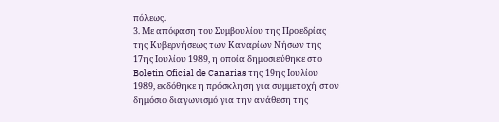πόλεως.
3. Με απόφαση του Συμβουλίου της Προεδρίας της Κυβερνήσεως των Καναρίων Νήσων της 17ης Ιουλίου 1989, η οποία δημοσιεύθηκε στο Boletin Oficial de Canarias της 19ης Ιουλίου 1989, εκδόθηκε η πρόσκληση για συμμετοχή στον δημόσιο διαγωνισμό για την ανάθεση της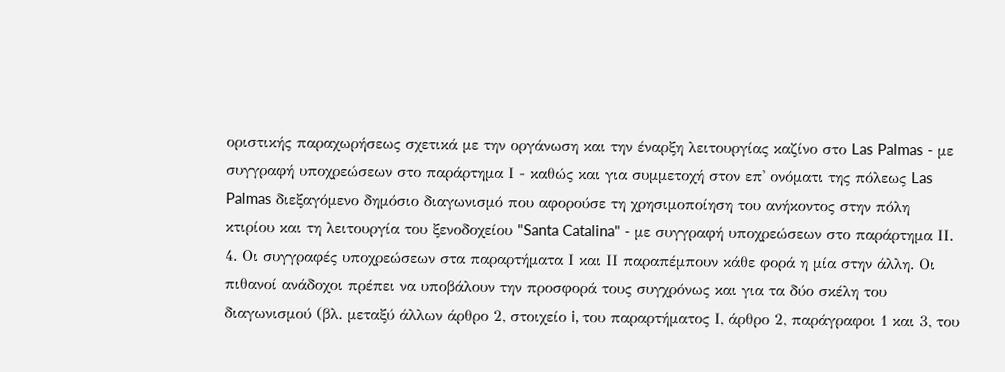οριστικής παραχωρήσεως σχετικά με την οργάνωση και την έναρξη λειτουργίας καζίνο στο Las Palmas - με συγγραφή υποχρεώσεων στο παράρτημα Ι - καθώς και για συμμετοχή στον επ' ονόματι της πόλεως Las Palmas διεξαγόμενο δημόσιο διαγωνισμό που αφορούσε τη χρησιμοποίηση του ανήκοντος στην πόλη κτιρίου και τη λειτουργία του ξενοδοχείου "Santa Catalina" - με συγγραφή υποχρεώσεων στο παράρτημα ΙΙ.
4. Οι συγγραφές υποχρεώσεων στα παραρτήματα Ι και ΙΙ παραπέμπουν κάθε φορά η μία στην άλλη. Οι πιθανοί ανάδοχοι πρέπει να υποβάλουν την προσφορά τους συγχρόνως και για τα δύο σκέλη του διαγωνισμού (βλ. μεταξύ άλλων άρθρο 2, στοιχείο i, του παραρτήματος Ι, άρθρο 2, παράγραφοι 1 και 3, του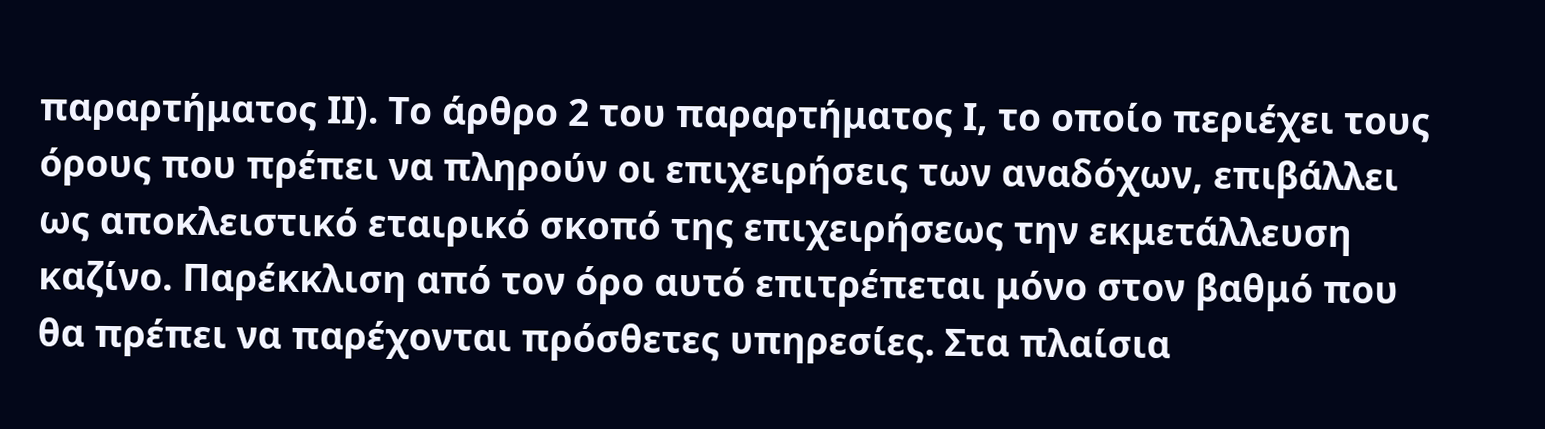παραρτήματος ΙΙ). Το άρθρο 2 του παραρτήματος Ι, το οποίο περιέχει τους όρους που πρέπει να πληρούν οι επιχειρήσεις των αναδόχων, επιβάλλει ως αποκλειστικό εταιρικό σκοπό της επιχειρήσεως την εκμετάλλευση καζίνο. Παρέκκλιση από τον όρο αυτό επιτρέπεται μόνο στον βαθμό που θα πρέπει να παρέχονται πρόσθετες υπηρεσίες. Στα πλαίσια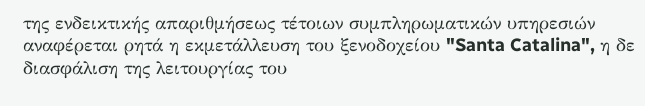της ενδεικτικής απαριθμήσεως τέτοιων συμπληρωματικών υπηρεσιών αναφέρεται ρητά η εκμετάλλευση του ξενοδοχείου "Santa Catalina", η δε διασφάλιση της λειτουργίας του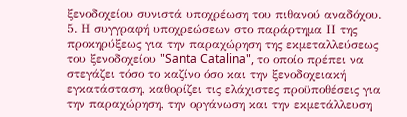ξενοδοχείου συνιστά υποχρέωση του πιθανού αναδόχου.
5. Η συγγραφή υποχρεώσεων στο παράρτημα ΙΙ της προκηρύξεως για την παραχώρηση της εκμεταλλεύσεως του ξενοδοχείου "Santa Catalina", το οποίο πρέπει να στεγάζει τόσο το καζίνο όσο και την ξενοδοχειακή εγκατάσταση, καθορίζει τις ελάχιστες προϋποθέσεις για την παραχώρηση, την οργάνωση και την εκμετάλλευση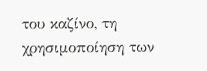του καζίνο, τη χρησιμοποίηση των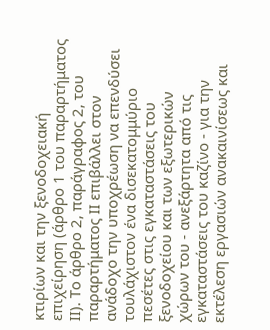κτιρίων και την ξενοδοχειακή επιχείρηση (άρθρο 1 του παραρτήματος ΙΙ). Το άρθρο 2, παράγραφος 2, του παραρτήματος ΙΙ επιβάλλει στον ανάδοχο την υποχρέωση να επενδύσει τουλάχιστον ένα δισεκατομμύριο πεσέτες στις εγκαταστάσεις του ξενοδοχείου και των εξωτερικών χώρων του - ανεξάρτητα από τις εγκαταστάσεις του καζίνο - για την εκτέλεση εργασιών ανακαινίσεως και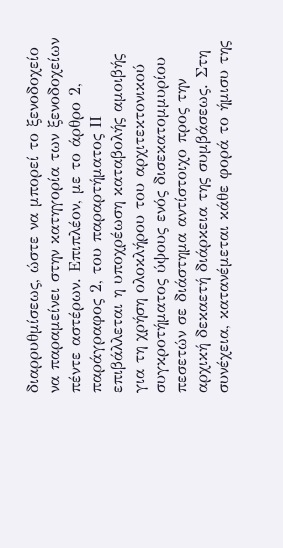διαρρυθμίσεως, ώστε να μπορεί το ξενοδοχείο να παραμείνει στην κατηγορία των ξενοδοχείων πέντε αστέρων. Επιπλέον, με το άρθρο 2, παράγραφος 2, του παραρτήματος ΙΙ επιβάλλεται η υποχρέωση καταβολής αμοιβής για τη χρήση ολοκλήρου του αρχιτεκτονικού συγκροτήματος ύψους ενός δισεκατομμυρίου πεσετών σε διάστημα αντίστοιχο προς την αρχική δεκαετή διάρκεια της συμβάσεως. Στη συνέχεια, κατανέμεται κάθε φορά το ήμισυ της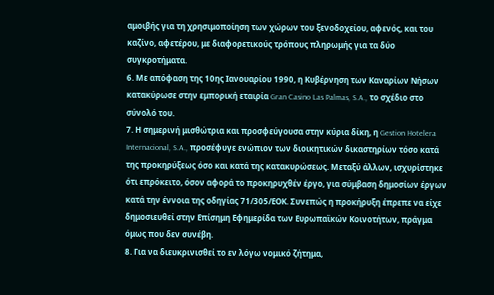αμοιβής για τη χρησιμοποίηση των χώρων του ξενοδοχείου, αφενός, και του καζίνο, αφετέρου, με διαφορετικούς τρόπους πληρωμής για τα δύο συγκροτήματα.
6. Με απόφαση της 10ης Ιανουαρίου 1990, η Κυβέρνηση των Καναρίων Νήσων κατακύρωσε στην εμπορική εταιρία Gran Casino Las Palmas, S.A., το σχέδιο στο σύνολό του.
7. Η σημερινή μισθώτρια και προσφεύγουσα στην κύρια δίκη, η Gestion Hotelera Internacional, S.A., προσέφυγε ενώπιον των διοικητικών δικαστηρίων τόσο κατά της προκηρύξεως όσο και κατά της κατακυρώσεως. Μεταξύ άλλων, ισχυρίστηκε ότι επρόκειτο, όσον αφορά το προκηρυχθέν έργο, για σύμβαση δημοσίων έργων κατά την έννοια της οδηγίας 71/305/ΕΟΚ. Συνεπώς η προκήρυξη έπρεπε να είχε δημοσιευθεί στην Επίσημη Εφημερίδα των Ευρωπαϊκών Κοινοτήτων, πράγμα όμως που δεν συνέβη.
8. Για να διευκρινισθεί το εν λόγω νομικό ζήτημα,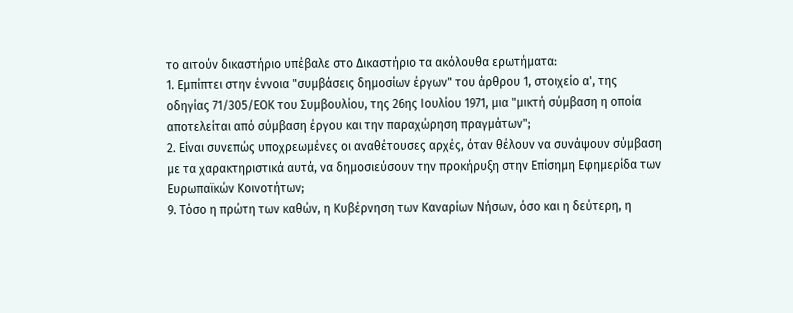το αιτούν δικαστήριο υπέβαλε στο Δικαστήριο τα ακόλουθα ερωτήματα:
1. Εμπίπτει στην έννοια "συμβάσεις δημοσίων έργων" του άρθρου 1, στοιχείο α', της οδηγίας 71/305/ΕΟΚ του Συμβουλίου, της 26ης Ιουλίου 1971, μια "μικτή σύμβαση η οποία αποτελείται από σύμβαση έργου και την παραχώρηση πραγμάτων";
2. Είναι συνεπώς υποχρεωμένες οι αναθέτουσες αρχές, όταν θέλουν να συνάψουν σύμβαση με τα χαρακτηριστικά αυτά, να δημοσιεύσουν την προκήρυξη στην Επίσημη Εφημερίδα των Ευρωπαϊκών Κοινοτήτων;
9. Τόσο η πρώτη των καθών, η Κυβέρνηση των Καναρίων Νήσων, όσο και η δεύτερη, η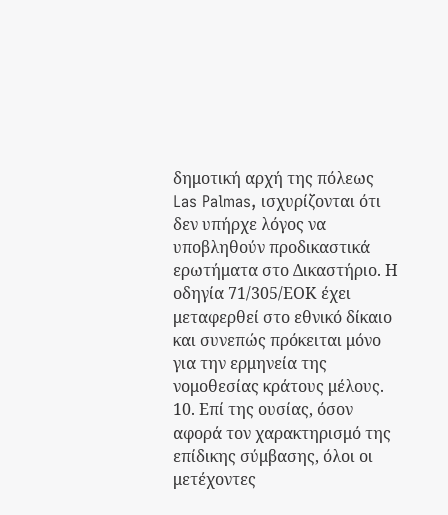δημοτική αρχή της πόλεως Las Palmas, ισχυρίζονται ότι δεν υπήρχε λόγος να υποβληθούν προδικαστικά ερωτήματα στο Δικαστήριο. Η οδηγία 71/305/ΕΟΚ έχει μεταφερθεί στο εθνικό δίκαιο και συνεπώς πρόκειται μόνο για την ερμηνεία της νομοθεσίας κράτους μέλους.
10. Επί της ουσίας, όσον αφορά τον χαρακτηρισμό της επίδικης σύμβασης, όλοι οι μετέχοντες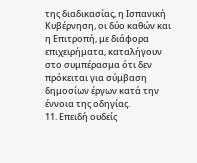της διαδικασίας, η Ισπανική Κυβέρνηση, οι δύο καθών και η Επιτροπή, με διάφορα επιχειρήματα, καταλήγουν στο συμπέρασμα ότι δεν πρόκειται για σύμβαση δημοσίων έργων κατά την έννοια της οδηγίας.
11. Επειδή ουδείς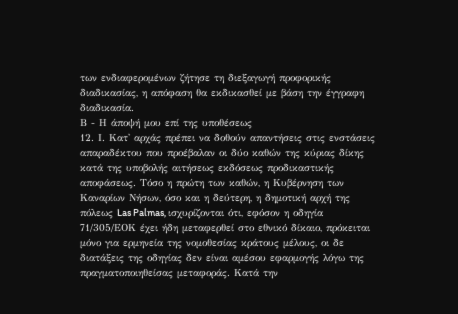των ενδιαφερομένων ζήτησε τη διεξαγωγή προφορικής διαδικασίας, η απόφαση θα εκδικασθεί με βάση την έγγραφη διαδικασία.
Β - Η άποψή μου επί της υποθέσεως
12. Ι. Κατ' αρχάς πρέπει να δοθούν απαντήσεις στις ενστάσεις απαραδέκτου που προέβαλαν οι δύο καθών της κύριας δίκης κατά της υποβολής αιτήσεως εκδόσεως προδικαστικής αποφάσεως. Τόσο η πρώτη των καθών, η Κυβέρνηση των Καναρίων Νήσων, όσο και η δεύτερη, η δημοτική αρχή της πόλεως Las Palmas, ισχυρίζονται ότι, εφόσον η οδηγία 71/305/ΕΟΚ έχει ήδη μεταφερθεί στο εθνικό δίκαιο, πρόκειται μόνο για ερμηνεία της νομοθεσίας κράτους μέλους, οι δε διατάξεις της οδηγίας δεν είναι αμέσου εφαρμογής λόγω της πραγματοποιηθείσας μεταφοράς. Κατά την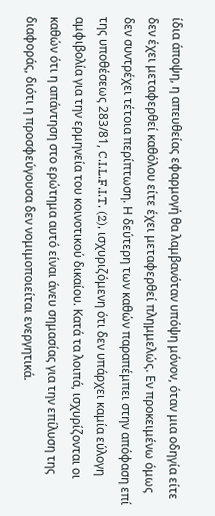ίδια άποψη, η απευθείας εφαρμογή θα λαμβανόταν υπόψη μόνον, όταν μια οδηγία είτε δεν έχει μεταφερθεί καθόλου είτε έχει μεταφερθεί πλημμελώς. Εν προκειμένω όμως δεν συντρέχει τέτοια περίπτωση. Η δεύτερη των καθών παραπέμπει στην απόφαση επί της υποθέσεως 283/81, C.I.L.F.I.T. (2), ισχυριζόμενη ότι δεν υπάρχει καμία εύλογη αμφιβολία για την ερμηνεία του κοινοτικού δικαίου. Κατά τα λοιπά, ισχυρίζονται οι καθών ότι η απάντηση στο ερώτημα αυτό είναι άνευ σημασίας για την επίλυση της διαφοράς, διότι η προσφεύγουσα δεν νομιμοποιείται ενεργητικά.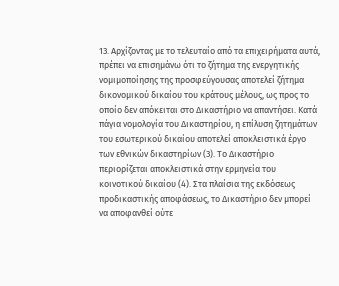13. Αρχίζοντας με το τελευταίο από τα επιχειρήματα αυτά, πρέπει να επισημάνω ότι το ζήτημα της ενεργητικής νομιμοποίησης της προσφεύγουσας αποτελεί ζήτημα δικονομικού δικαίου του κράτους μέλους, ως προς το οποίο δεν απόκειται στο Δικαστήριο να απαντήσει. Κατά πάγια νομολογία του Δικαστηρίου, η επίλυση ζητημάτων του εσωτερικού δικαίου αποτελεί αποκλειστικά έργο των εθνικών δικαστηρίων (3). Το Δικαστήριο περιορίζεται αποκλειστικά στην ερμηνεία του κοινοτικού δικαίου (4). Στα πλαίσια της εκδόσεως προδικαστικής αποφάσεως, το Δικαστήριο δεν μπορεί να αποφανθεί ούτε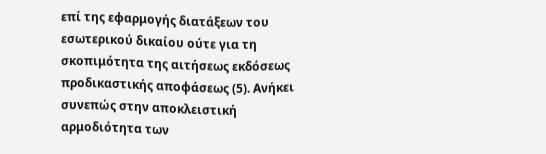επί της εφαρμογής διατάξεων του εσωτερικού δικαίου ούτε για τη σκοπιμότητα της αιτήσεως εκδόσεως προδικαστικής αποφάσεως (5). Ανήκει συνεπώς στην αποκλειστική αρμοδιότητα των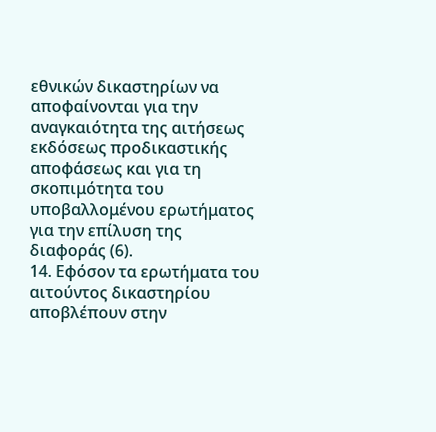εθνικών δικαστηρίων να αποφαίνονται για την αναγκαιότητα της αιτήσεως εκδόσεως προδικαστικής αποφάσεως και για τη σκοπιμότητα του υποβαλλομένου ερωτήματος για την επίλυση της διαφοράς (6).
14. Εφόσον τα ερωτήματα του αιτούντος δικαστηρίου αποβλέπουν στην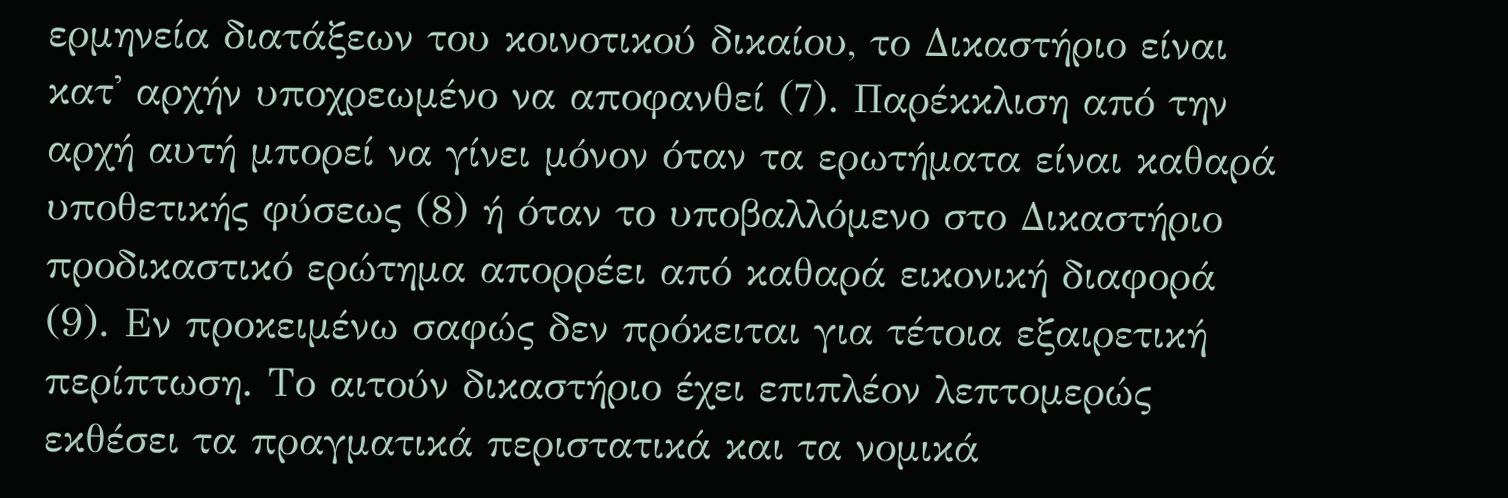ερμηνεία διατάξεων του κοινοτικού δικαίου, το Δικαστήριο είναι κατ' αρχήν υποχρεωμένο να αποφανθεί (7). Παρέκκλιση από την αρχή αυτή μπορεί να γίνει μόνον όταν τα ερωτήματα είναι καθαρά υποθετικής φύσεως (8) ή όταν το υποβαλλόμενο στο Δικαστήριο προδικαστικό ερώτημα απορρέει από καθαρά εικονική διαφορά (9). Εν προκειμένω σαφώς δεν πρόκειται για τέτοια εξαιρετική περίπτωση. Το αιτούν δικαστήριο έχει επιπλέον λεπτομερώς εκθέσει τα πραγματικά περιστατικά και τα νομικά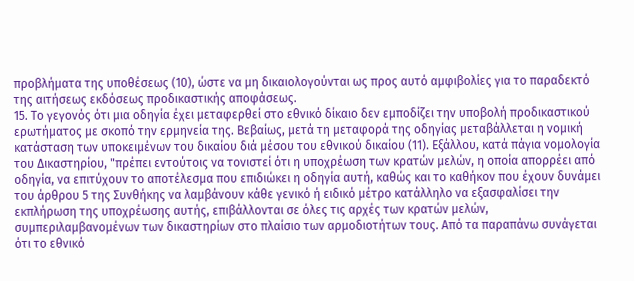προβλήματα της υποθέσεως (10), ώστε να μη δικαιολογούνται ως προς αυτό αμφιβολίες για το παραδεκτό της αιτήσεως εκδόσεως προδικαστικής αποφάσεως.
15. Το γεγονός ότι μια οδηγία έχει μεταφερθεί στο εθνικό δίκαιο δεν εμποδίζει την υποβολή προδικαστικού ερωτήματος με σκοπό την ερμηνεία της. Βεβαίως, μετά τη μεταφορά της οδηγίας μεταβάλλεται η νομική κατάσταση των υποκειμένων του δικαίου διά μέσου του εθνικού δικαίου (11). Εξάλλου, κατά πάγια νομολογία του Δικαστηρίου, "πρέπει εντούτοις να τονιστεί ότι η υποχρέωση των κρατών μελών, η οποία απορρέει από οδηγία, να επιτύχουν το αποτέλεσμα που επιδιώκει η οδηγία αυτή, καθώς και το καθήκον που έχουν δυνάμει του άρθρου 5 της Συνθήκης να λαμβάνουν κάθε γενικό ή ειδικό μέτρο κατάλληλο να εξασφαλίσει την εκπλήρωση της υποχρέωσης αυτής, επιβάλλονται σε όλες τις αρχές των κρατών μελών, συμπεριλαμβανομένων των δικαστηρίων στο πλαίσιο των αρμοδιοτήτων τους. Από τα παραπάνω συνάγεται ότι το εθνικό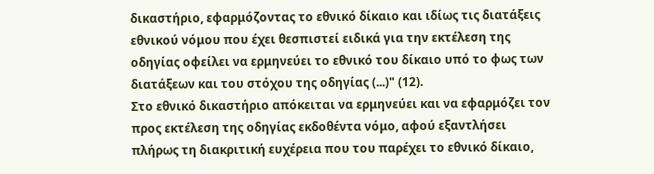δικαστήριο, εφαρμόζοντας το εθνικό δίκαιο και ιδίως τις διατάξεις εθνικού νόμου που έχει θεσπιστεί ειδικά για την εκτέλεση της οδηγίας οφείλει να ερμηνεύει το εθνικό του δίκαιο υπό το φως των διατάξεων και του στόχου της οδηγίας (...)" (12).
Στο εθνικό δικαστήριο απόκειται να ερμηνεύει και να εφαρμόζει τον προς εκτέλεση της οδηγίας εκδοθέντα νόμο, αφού εξαντλήσει πλήρως τη διακριτική ευχέρεια που του παρέχει το εθνικό δίκαιο,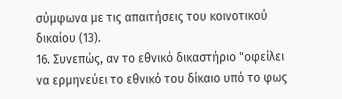σύμφωνα με τις απαιτήσεις του κοινοτικού δικαίου (13).
16. Συνεπώς, αν το εθνικό δικαστήριο "οφείλει να ερμηνεύει το εθνικό του δίκαιο υπό το φως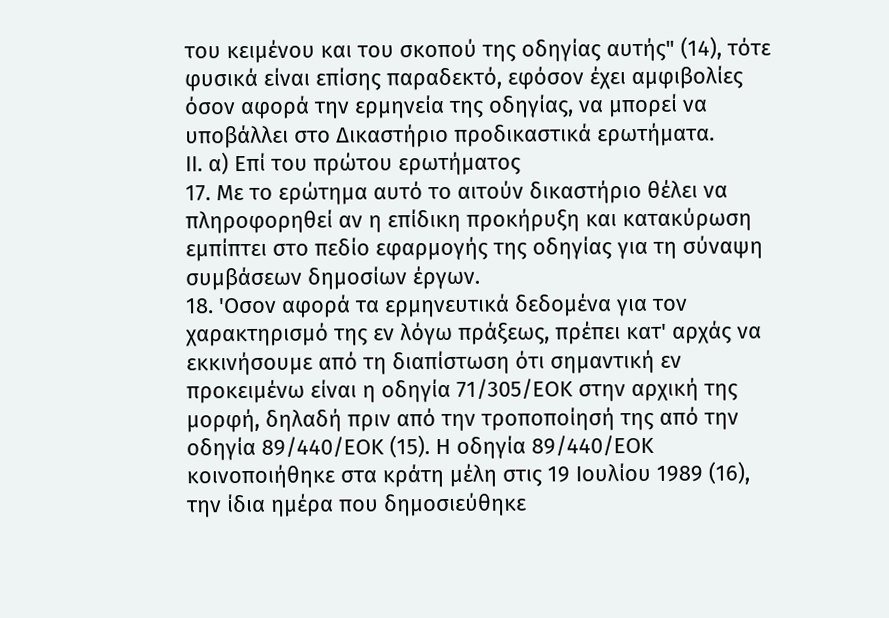του κειμένου και του σκοπού της οδηγίας αυτής" (14), τότε φυσικά είναι επίσης παραδεκτό, εφόσον έχει αμφιβολίες όσον αφορά την ερμηνεία της οδηγίας, να μπορεί να υποβάλλει στο Δικαστήριο προδικαστικά ερωτήματα.
ΙΙ. α) Επί του πρώτου ερωτήματος
17. Με το ερώτημα αυτό το αιτούν δικαστήριο θέλει να πληροφορηθεί αν η επίδικη προκήρυξη και κατακύρωση εμπίπτει στο πεδίο εφαρμογής της οδηγίας για τη σύναψη συμβάσεων δημοσίων έργων.
18. 'Οσον αφορά τα ερμηνευτικά δεδομένα για τον χαρακτηρισμό της εν λόγω πράξεως, πρέπει κατ' αρχάς να εκκινήσουμε από τη διαπίστωση ότι σημαντική εν προκειμένω είναι η οδηγία 71/305/ΕΟΚ στην αρχική της μορφή, δηλαδή πριν από την τροποποίησή της από την οδηγία 89/440/ΕΟΚ (15). Η οδηγία 89/440/ΕΟΚ κοινοποιήθηκε στα κράτη μέλη στις 19 Ιουλίου 1989 (16), την ίδια ημέρα που δημοσιεύθηκε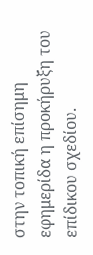στην τοπική επίσημη εφημερίδα η προκήρυξη του επίδικου σχεδίου.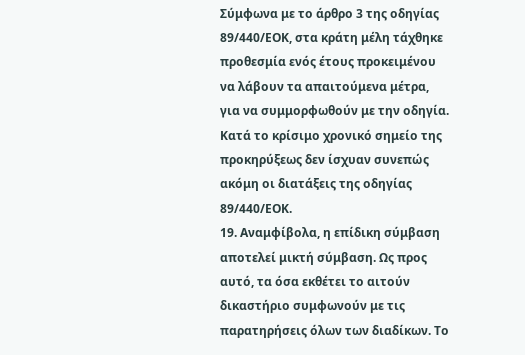Σύμφωνα με το άρθρο 3 της οδηγίας 89/440/ΕΟΚ, στα κράτη μέλη τάχθηκε προθεσμία ενός έτους προκειμένου να λάβουν τα απαιτούμενα μέτρα, για να συμμορφωθούν με την οδηγία. Κατά το κρίσιμο χρονικό σημείο της προκηρύξεως δεν ίσχυαν συνεπώς ακόμη οι διατάξεις της οδηγίας 89/440/ΕΟΚ.
19. Αναμφίβολα, η επίδικη σύμβαση αποτελεί μικτή σύμβαση. Ως προς αυτό, τα όσα εκθέτει το αιτούν δικαστήριο συμφωνούν με τις παρατηρήσεις όλων των διαδίκων. Το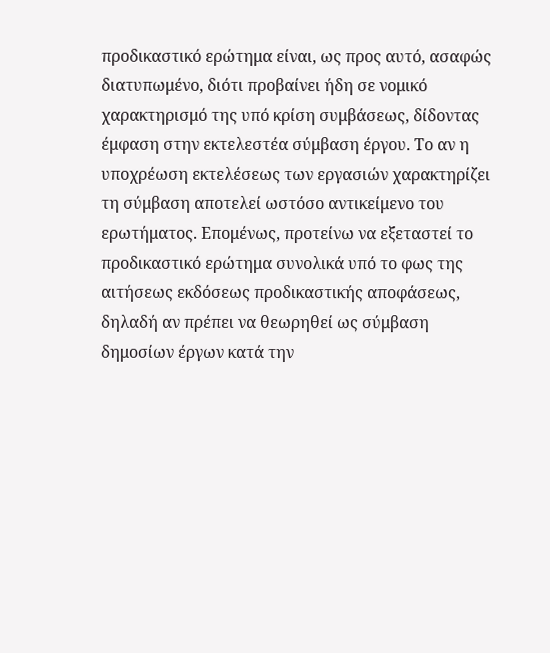προδικαστικό ερώτημα είναι, ως προς αυτό, ασαφώς διατυπωμένο, διότι προβαίνει ήδη σε νομικό χαρακτηρισμό της υπό κρίση συμβάσεως, δίδοντας έμφαση στην εκτελεστέα σύμβαση έργου. Το αν η υποχρέωση εκτελέσεως των εργασιών χαρακτηρίζει τη σύμβαση αποτελεί ωστόσο αντικείμενο του ερωτήματος. Επομένως, προτείνω να εξεταστεί το προδικαστικό ερώτημα συνολικά υπό το φως της αιτήσεως εκδόσεως προδικαστικής αποφάσεως, δηλαδή αν πρέπει να θεωρηθεί ως σύμβαση δημοσίων έργων κατά την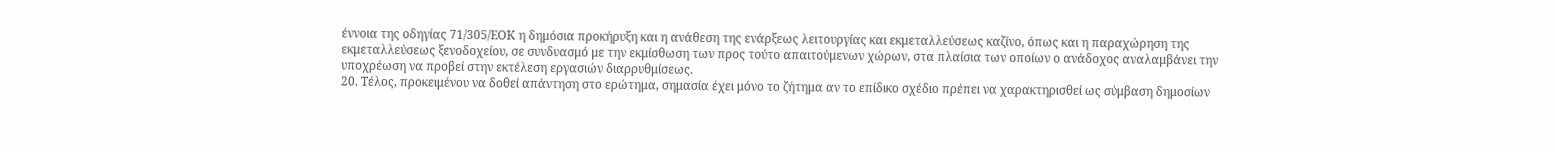έννοια της οδηγίας 71/305/ΕΟΚ η δημόσια προκήρυξη και η ανάθεση της ενάρξεως λειτουργίας και εκμεταλλεύσεως καζίνο, όπως και η παραχώρηση της εκμεταλλεύσεως ξενοδοχείου, σε συνδυασμό με την εκμίσθωση των προς τούτο απαιτούμενων χώρων, στα πλαίσια των οποίων ο ανάδοχος αναλαμβάνει την υποχρέωση να προβεί στην εκτέλεση εργασιών διαρρυθμίσεως.
20. Τέλος, προκειμένου να δοθεί απάντηση στο ερώτημα, σημασία έχει μόνο το ζήτημα αν το επίδικο σχέδιο πρέπει να χαρακτηρισθεί ως σύμβαση δημοσίων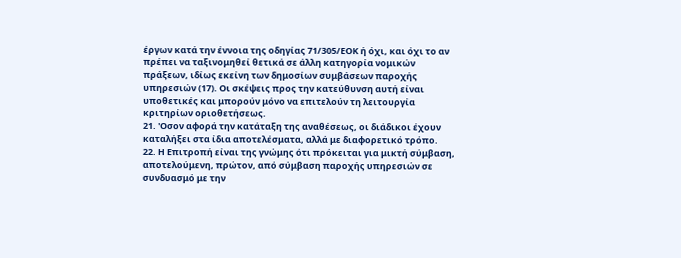έργων κατά την έννοια της οδηγίας 71/305/ΕΟΚ ή όχι, και όχι το αν πρέπει να ταξινομηθεί θετικά σε άλλη κατηγορία νομικών πράξεων, ιδίως εκείνη των δημοσίων συμβάσεων παροχής υπηρεσιών (17). Οι σκέψεις προς την κατεύθυνση αυτή είναι υποθετικές και μπορούν μόνο να επιτελούν τη λειτουργία κριτηρίων οριοθετήσεως.
21. 'Οσον αφορά την κατάταξη της αναθέσεως, οι διάδικοι έχουν καταλήξει στα ίδια αποτελέσματα, αλλά με διαφορετικό τρόπο.
22. Η Επιτροπή είναι της γνώμης ότι πρόκειται για μικτή σύμβαση, αποτελούμενη, πρώτον, από σύμβαση παροχής υπηρεσιών σε συνδυασμό με την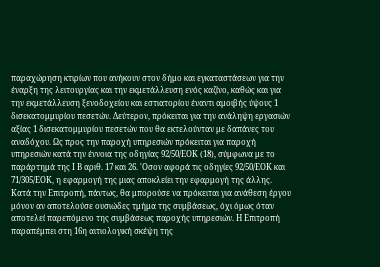παραχώρηση κτιρίων που ανήκουν στον δήμο και εγκαταστάσεων για την έναρξη της λειτουργίας και την εκμετάλλευση ενός καζίνο, καθώς και για την εκμετάλλευση ξενοδοχείου και εστιατορίου έναντι αμοιβής ύψους 1 δισεκατομμυρίου πεσετών. Δεύτερον, πρόκειται για την ανάληψη εργασιών αξίας 1 δισεκατομμυρίου πεσετών που θα εκτελούνταν με δαπάνες του αναδόχου. Ως προς την παροχή υπηρεσιών πρόκειται για παροχή υπηρεσιών κατά την έννοια της οδηγίας 92/50/ΕΟΚ (18), σύμφωνα με το παράρτημά της Ι Β αριθ. 17 και 26. 'Οσον αφορά τις οδηγίες 92/50/ΕΟΚ και 71/305/ΕΟΚ, η εφαρμογή της μιας αποκλείει την εφαρμογή της άλλης. Κατά την Επιτροπή, πάντως, θα μπορούσε να πρόκειται για ανάθεση έργου μόνον αν αποτελούσε ουσιώδες τμήμα της συμβάσεως, όχι όμως όταν αποτελεί παρεπόμενο της συμβάσεως παροχής υπηρεσιών. Η Επιτροπή παραπέμπει στη 16η αιτιολογική σκέψη της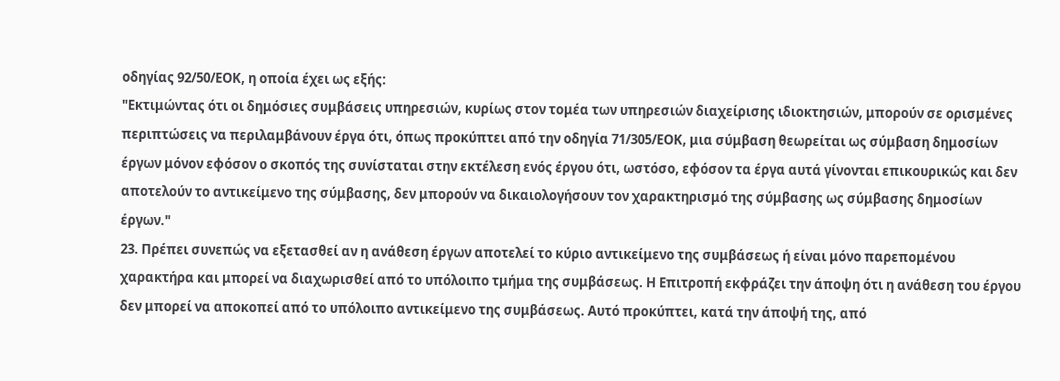οδηγίας 92/50/ΕΟΚ, η οποία έχει ως εξής:
"Εκτιμώντας ότι οι δημόσιες συμβάσεις υπηρεσιών, κυρίως στον τομέα των υπηρεσιών διαχείρισης ιδιοκτησιών, μπορούν σε ορισμένες περιπτώσεις να περιλαμβάνουν έργα ότι, όπως προκύπτει από την οδηγία 71/305/ΕΟΚ, μια σύμβαση θεωρείται ως σύμβαση δημοσίων έργων μόνον εφόσον ο σκοπός της συνίσταται στην εκτέλεση ενός έργου ότι, ωστόσο, εφόσον τα έργα αυτά γίνονται επικουρικώς και δεν αποτελούν το αντικείμενο της σύμβασης, δεν μπορούν να δικαιολογήσουν τον χαρακτηρισμό της σύμβασης ως σύμβασης δημοσίων έργων."
23. Πρέπει συνεπώς να εξετασθεί αν η ανάθεση έργων αποτελεί το κύριο αντικείμενο της συμβάσεως ή είναι μόνο παρεπομένου χαρακτήρα και μπορεί να διαχωρισθεί από το υπόλοιπο τμήμα της συμβάσεως. Η Επιτροπή εκφράζει την άποψη ότι η ανάθεση του έργου δεν μπορεί να αποκοπεί από το υπόλοιπο αντικείμενο της συμβάσεως. Αυτό προκύπτει, κατά την άποψή της, από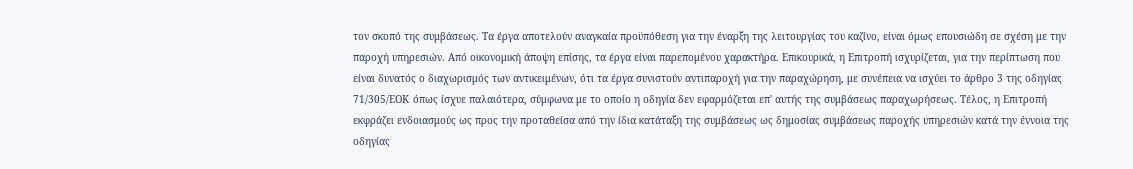τον σκοπό της συμβάσεως. Τα έργα αποτελούν αναγκαία προϋπόθεση για την έναρξη της λειτουργίας του καζίνο, είναι όμως επουσιώδη σε σχέση με την παροχή υπηρεσιών. Από οικονομική άποψη επίσης, τα έργα είναι παρεπομένου χαρακτήρα. Επικουρικά, η Επιτροπή ισχυρίζεται, για την περίπτωση που είναι δυνατός ο διαχωρισμός των αντικειμένων, ότι τα έργα συνιστούν αντιπαροχή για την παραχώρηση, με συνέπεια να ισχύει το άρθρο 3 της οδηγίας 71/305/ΕΟΚ όπως ίσχυε παλαιότερα, σύμφωνα με το οποίο η οδηγία δεν εφαρμόζεται επ' αυτής της συμβάσεως παραχωρήσεως. Τέλος, η Επιτροπή εκφράζει ενδοιασμούς ως προς την προταθείσα από την ίδια κατάταξη της συμβάσεως ως δημοσίας συμβάσεως παροχής υπηρεσιών κατά την έννοια της οδηγίας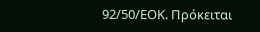92/50/ΕΟΚ. Πρόκειται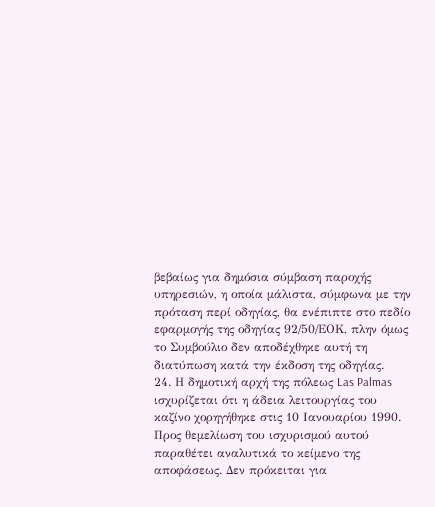βεβαίως για δημόσια σύμβαση παροχής υπηρεσιών, η οποία μάλιστα, σύμφωνα με την πρόταση περί οδηγίας, θα ενέπιπτε στο πεδίο εφαρμογής της οδηγίας 92/50/ΕΟΚ, πλην όμως το Συμβούλιο δεν αποδέχθηκε αυτή τη διατύπωση κατά την έκδοση της οδηγίας.
24. Η δημοτική αρχή της πόλεως Las Palmas ισχυρίζεται ότι η άδεια λειτουργίας του καζίνο χορηγήθηκε στις 10 Ιανουαρίου 1990. Προς θεμελίωση του ισχυρισμού αυτού παραθέτει αναλυτικά το κείμενο της αποφάσεως. Δεν πρόκειται για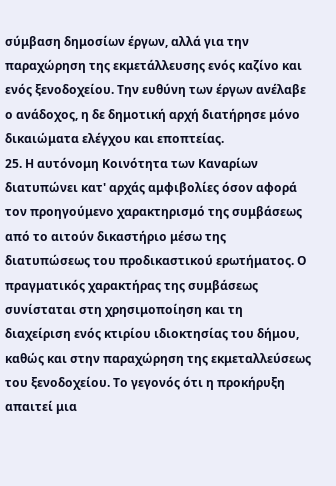σύμβαση δημοσίων έργων, αλλά για την παραχώρηση της εκμετάλλευσης ενός καζίνο και ενός ξενοδοχείου. Την ευθύνη των έργων ανέλαβε ο ανάδοχος, η δε δημοτική αρχή διατήρησε μόνο δικαιώματα ελέγχου και εποπτείας.
25. Η αυτόνομη Κοινότητα των Καναρίων διατυπώνει κατ' αρχάς αμφιβολίες όσον αφορά τον προηγούμενο χαρακτηρισμό της συμβάσεως από το αιτούν δικαστήριο μέσω της διατυπώσεως του προδικαστικού ερωτήματος. Ο πραγματικός χαρακτήρας της συμβάσεως συνίσταται στη χρησιμοποίηση και τη διαχείριση ενός κτιρίου ιδιοκτησίας του δήμου, καθώς και στην παραχώρηση της εκμεταλλεύσεως του ξενοδοχείου. Το γεγονός ότι η προκήρυξη απαιτεί μια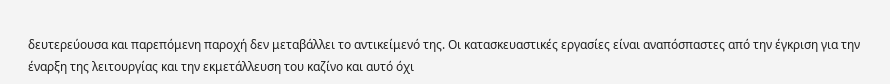δευτερεύουσα και παρεπόμενη παροχή δεν μεταβάλλει το αντικείμενό της. Οι κατασκευαστικές εργασίες είναι αναπόσπαστες από την έγκριση για την έναρξη της λειτουργίας και την εκμετάλλευση του καζίνο και αυτό όχι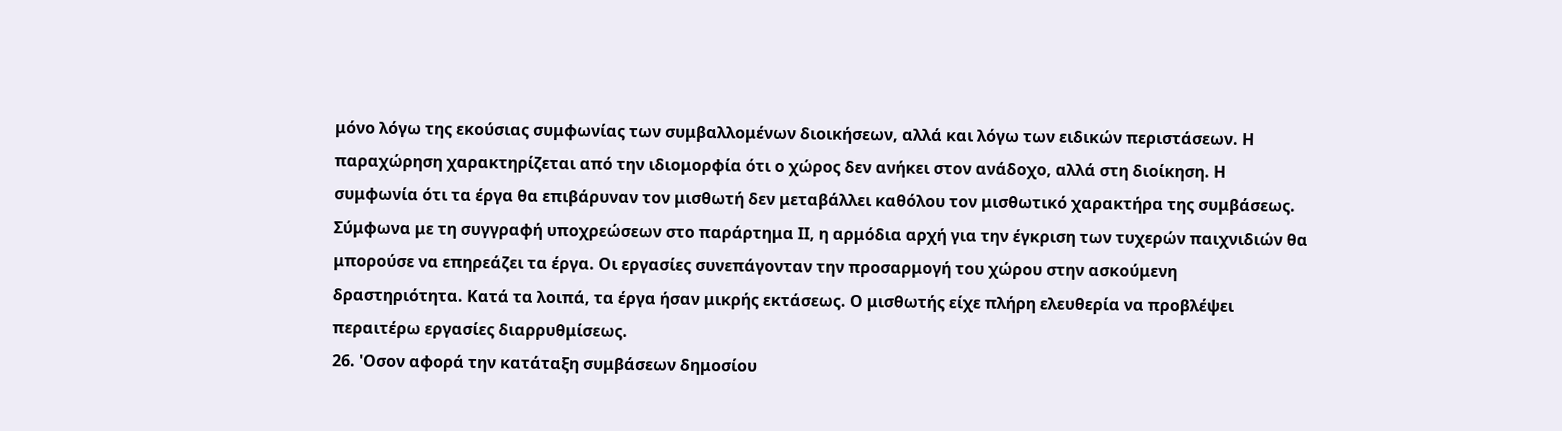μόνο λόγω της εκούσιας συμφωνίας των συμβαλλομένων διοικήσεων, αλλά και λόγω των ειδικών περιστάσεων. Η παραχώρηση χαρακτηρίζεται από την ιδιομορφία ότι ο χώρος δεν ανήκει στον ανάδοχο, αλλά στη διοίκηση. Η συμφωνία ότι τα έργα θα επιβάρυναν τον μισθωτή δεν μεταβάλλει καθόλου τον μισθωτικό χαρακτήρα της συμβάσεως. Σύμφωνα με τη συγγραφή υποχρεώσεων στο παράρτημα ΙΙ, η αρμόδια αρχή για την έγκριση των τυχερών παιχνιδιών θα μπορούσε να επηρεάζει τα έργα. Οι εργασίες συνεπάγονταν την προσαρμογή του χώρου στην ασκούμενη δραστηριότητα. Κατά τα λοιπά, τα έργα ήσαν μικρής εκτάσεως. Ο μισθωτής είχε πλήρη ελευθερία να προβλέψει περαιτέρω εργασίες διαρρυθμίσεως.
26. 'Οσον αφορά την κατάταξη συμβάσεων δημοσίου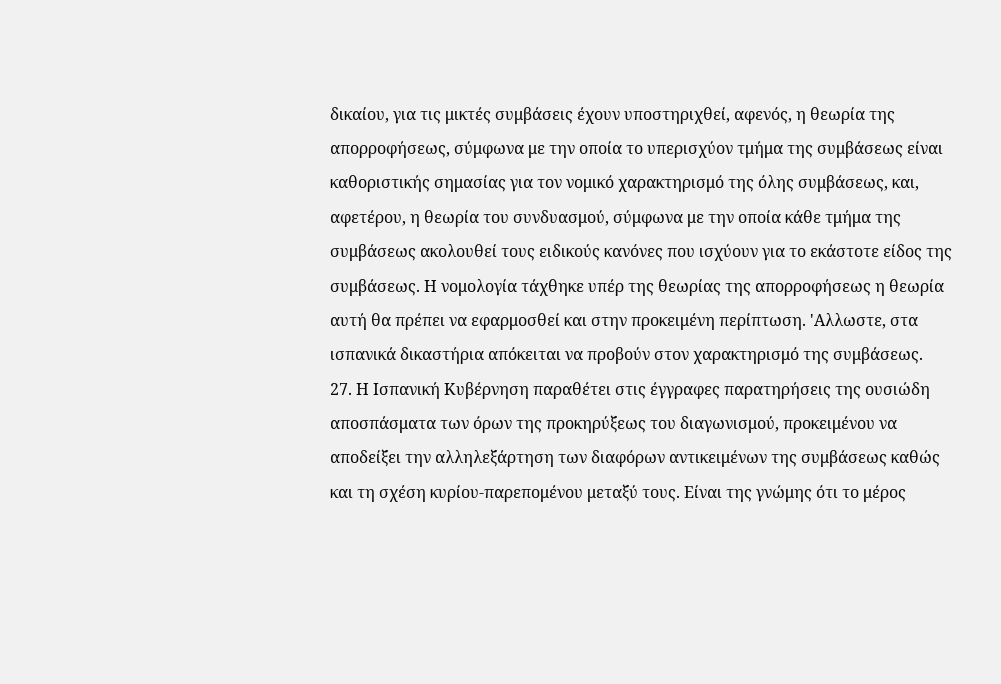δικαίου, για τις μικτές συμβάσεις έχουν υποστηριχθεί, αφενός, η θεωρία της απορροφήσεως, σύμφωνα με την οποία το υπερισχύον τμήμα της συμβάσεως είναι καθοριστικής σημασίας για τον νομικό χαρακτηρισμό της όλης συμβάσεως, και, αφετέρου, η θεωρία του συνδυασμού, σύμφωνα με την οποία κάθε τμήμα της συμβάσεως ακολουθεί τους ειδικούς κανόνες που ισχύουν για το εκάστοτε είδος της συμβάσεως. Η νομολογία τάχθηκε υπέρ της θεωρίας της απορροφήσεως η θεωρία αυτή θα πρέπει να εφαρμοσθεί και στην προκειμένη περίπτωση. 'Αλλωστε, στα ισπανικά δικαστήρια απόκειται να προβούν στον χαρακτηρισμό της συμβάσεως.
27. Η Ισπανική Κυβέρνηση παραθέτει στις έγγραφες παρατηρήσεις της ουσιώδη αποσπάσματα των όρων της προκηρύξεως του διαγωνισμού, προκειμένου να αποδείξει την αλληλεξάρτηση των διαφόρων αντικειμένων της συμβάσεως καθώς και τη σχέση κυρίου-παρεπομένου μεταξύ τους. Είναι της γνώμης ότι το μέρος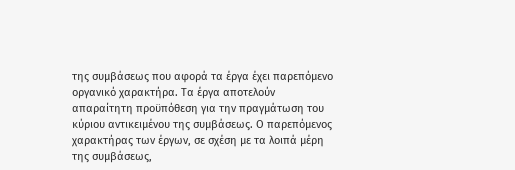της συμβάσεως που αφορά τα έργα έχει παρεπόμενο οργανικό χαρακτήρα. Τα έργα απoτελούν απαραίτητη προϋπόθεση για την πραγμάτωση του κύριου αντικειμένου της συμβάσεως. Ο παρεπόμενος χαρακτήρας των έργων, σε σχέση με τα λοιπά μέρη της συμβάσεως,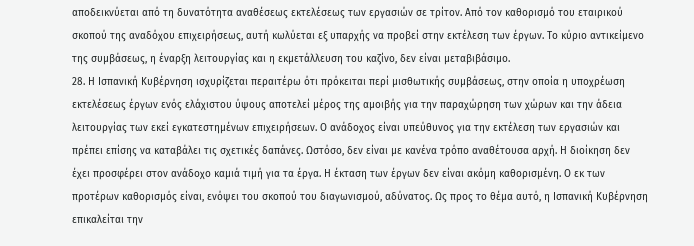αποδεικνύεται από τη δυνατότητα αναθέσεως εκτελέσεως των εργασιών σε τρίτον. Από τον καθορισμό του εταιρικού σκοπού της αναδόχου επιχειρήσεως, αυτή κωλύεται εξ υπαρχής να προβεί στην εκτέλεση των έργων. Το κύριο αντικείμενο της συμβάσεως, η έναρξη λειτουργίας και η εκμετάλλευση του καζίνο, δεν είναι μεταβιβάσιμο.
28. Η Ισπανική Κυβέρνηση ισχυρίζεται περαιτέρω ότι πρόκειται περί μισθωτικής συμβάσεως, στην οποία η υποχρέωση εκτελέσεως έργων ενός ελάχιστου ύψους αποτελεί μέρος της αμοιβής για την παραχώρηση των χώρων και την άδεια λειτουργίας των εκεί εγκατεστημένων επιχειρήσεων. Ο ανάδοχος είναι υπεύθυνος για την εκτέλεση των εργασιών και πρέπει επίσης να καταβάλει τις σχετικές δαπάνες. Ωστόσο, δεν είναι με κανένα τρόπο αναθέτουσα αρχή. Η διοίκηση δεν έχει προσφέρει στον ανάδοχο καμιά τιμή για τα έργα. Η έκταση των έργων δεν είναι ακόμη καθορισμένη. Ο εκ των προτέρων καθορισμός είναι, ενόψει του σκοπού του διαγωνισμού, αδύνατος. Ως προς το θέμα αυτό, η Ισπανική Κυβέρνηση επικαλείται την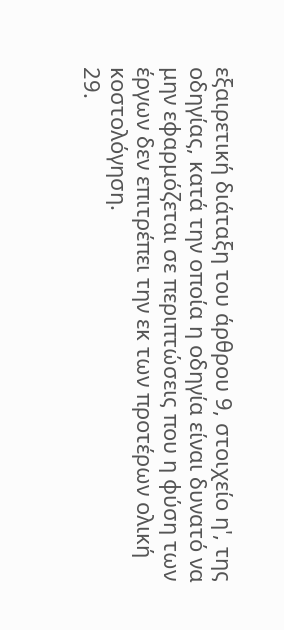εξαιρετική διάταξη του άρθρου 9, στοιχείο η', της οδηγίας, κατά την οποία η οδηγία είναι δυνατό να μην εφαρμόζεται σε περιπτώσεις που η φύση των έργων δεν επιτρέπει την εκ των προτέρων ολική κοστολόγηση.
29.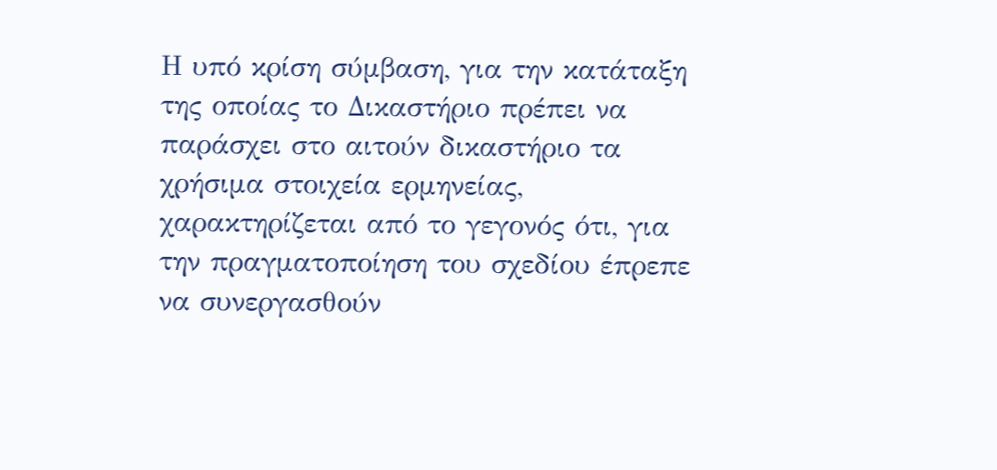Η υπό κρίση σύμβαση, για την κατάταξη της οποίας το Δικαστήριο πρέπει να παράσχει στο αιτούν δικαστήριο τα χρήσιμα στοιχεία ερμηνείας, χαρακτηρίζεται από το γεγονός ότι, για την πραγματοποίηση του σχεδίου έπρεπε να συνεργασθούν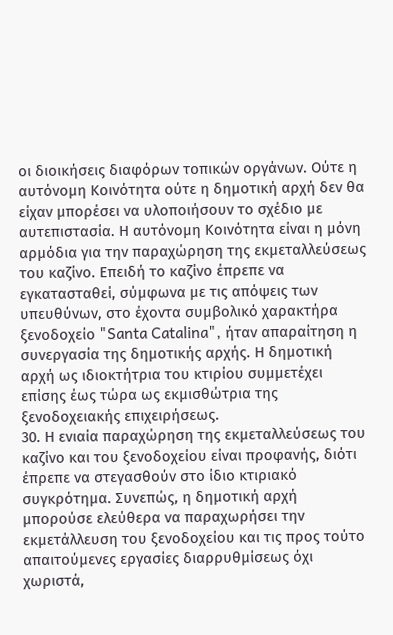οι διοικήσεις διαφόρων τοπικών οργάνων. Ούτε η αυτόνομη Κοινότητα ούτε η δημοτική αρχή δεν θα είχαν μπορέσει να υλοποιήσουν το σχέδιο με αυτεπιστασία. Η αυτόνομη Κοινότητα είναι η μόνη αρμόδια για την παραχώρηση της εκμεταλλεύσεως του καζίνο. Επειδή το καζίνο έπρεπε να εγκατασταθεί, σύμφωνα με τις απόψεις των υπευθύνων, στο έχοντα συμβολικό χαρακτήρα ξενοδοχείο "Santa Catalina", ήταν απαραίτηση η συνεργασία της δημοτικής αρχής. Η δημοτική αρχή ως ιδιοκτήτρια του κτιρίου συμμετέχει επίσης έως τώρα ως εκμισθώτρια της ξενοδοχειακής επιχειρήσεως.
30. Η ενιαία παραχώρηση της εκμεταλλεύσεως του καζίνο και του ξενοδοχείου είναι προφανής, διότι έπρεπε να στεγασθούν στο ίδιο κτιριακό συγκρότημα. Συνεπώς, η δημοτική αρχή μπορούσε ελεύθερα να παραχωρήσει την εκμετάλλευση του ξενοδοχείου και τις προς τούτο απαιτούμενες εργασίες διαρρυθμίσεως όχι χωριστά,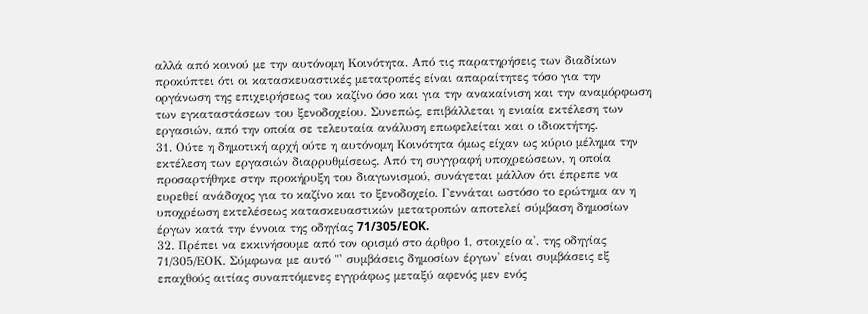αλλά από κοινού με την αυτόνομη Κοινότητα. Από τις παρατηρήσεις των διαδίκων προκύπτει ότι οι κατασκευαστικές μετατροπές είναι απαραίτητες τόσο για την οργάνωση της επιχειρήσεως του καζίνο όσο και για την ανακαίνιση και την αναμόρφωση των εγκαταστάσεων του ξενοδοχείου. Συνεπώς, επιβάλλεται η ενιαία εκτέλεση των εργασιών, από την οποία σε τελευταία ανάλυση επωφελείται και ο ιδιοκτήτης.
31. Ούτε η δημοτική αρχή ούτε η αυτόνομη Κοινότητα όμως είχαν ως κύριο μέλημα την εκτέλεση των εργασιών διαρρυθμίσεως. Από τη συγγραφή υποχρεώσεων, η οποία προσαρτήθηκε στην προκήρυξη του διαγωνισμού, συνάγεται μάλλον ότι έπρεπε να ευρεθεί ανάδοχος για το καζίνο και το ξενοδοχείο. Γεννάται ωστόσο το ερώτημα αν η υποχρέωση εκτελέσεως κατασκευαστικών μετατροπών αποτελεί σύμβαση δημοσίων έργων κατά την έννοια της οδηγίας 71/305/EOK.
32. Πρέπει να εκκινήσουμε από τον ορισμό στο άρθρο 1, στοιχείο α', της οδηγίας 71/305/ΕΟΚ. Σύμφωνα με αυτό "' συμβάσεις δημοσίων έργων' είναι συμβάσεις εξ επαχθούς αιτίας συναπτόμενες εγγράφως μεταξύ αφενός μεν ενός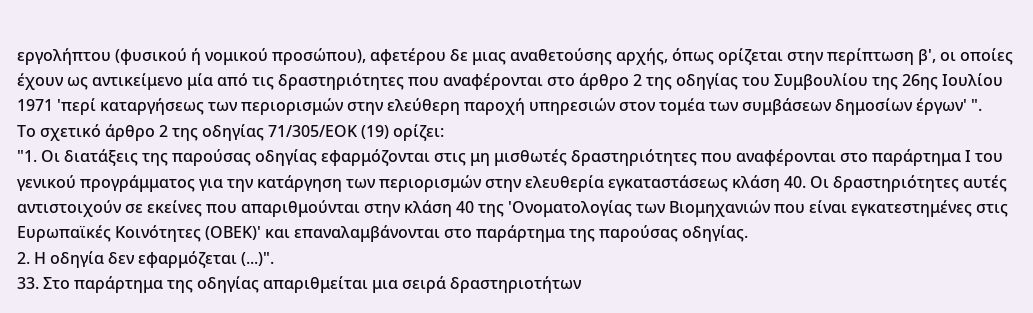εργολήπτου (φυσικού ή νομικού προσώπου), αφετέρου δε μιας αναθετούσης αρχής, όπως ορίζεται στην περίπτωση β', οι οποίες έχουν ως αντικείμενο μία από τις δραστηριότητες που αναφέρονται στο άρθρο 2 της οδηγίας του Συμβουλίου της 26ης Ιουλίου 1971 'περί καταργήσεως των περιορισμών στην ελεύθερη παροχή υπηρεσιών στον τομέα των συμβάσεων δημοσίων έργων' ".
Το σχετικό άρθρο 2 της οδηγίας 71/305/ΕΟΚ (19) ορίζει:
"1. Οι διατάξεις της παρούσας οδηγίας εφαρμόζονται στις μη μισθωτές δραστηριότητες που αναφέρονται στο παράρτημα Ι του γενικού προγράμματος για την κατάργηση των περιορισμών στην ελευθερία εγκαταστάσεως κλάση 40. Οι δραστηριότητες αυτές αντιστοιχούν σε εκείνες που απαριθμούνται στην κλάση 40 της 'Ονοματολογίας των Βιομηχανιών που είναι εγκατεστημένες στις Ευρωπαϊκές Κοινότητες (ΟΒΕΚ)' και επαναλαμβάνονται στο παράρτημα της παρούσας οδηγίας.
2. Η οδηγία δεν εφαρμόζεται (...)".
33. Στο παράρτημα της οδηγίας απαριθμείται μια σειρά δραστηριοτήτων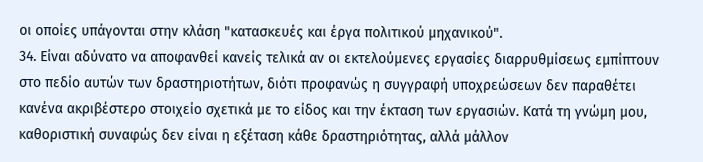οι οποίες υπάγονται στην κλάση "κατασκευές και έργα πολιτικού μηχανικού".
34. Είναι αδύνατο να αποφανθεί κανείς τελικά αν οι εκτελούμενες εργασίες διαρρυθμίσεως εμπίπτουν στο πεδίο αυτών των δραστηριοτήτων, διότι προφανώς η συγγραφή υποχρεώσεων δεν παραθέτει κανένα ακριβέστερο στοιχείο σχετικά με το είδος και την έκταση των εργασιών. Κατά τη γνώμη μου, καθοριστική συναφώς δεν είναι η εξέταση κάθε δραστηριότητας, αλλά μάλλον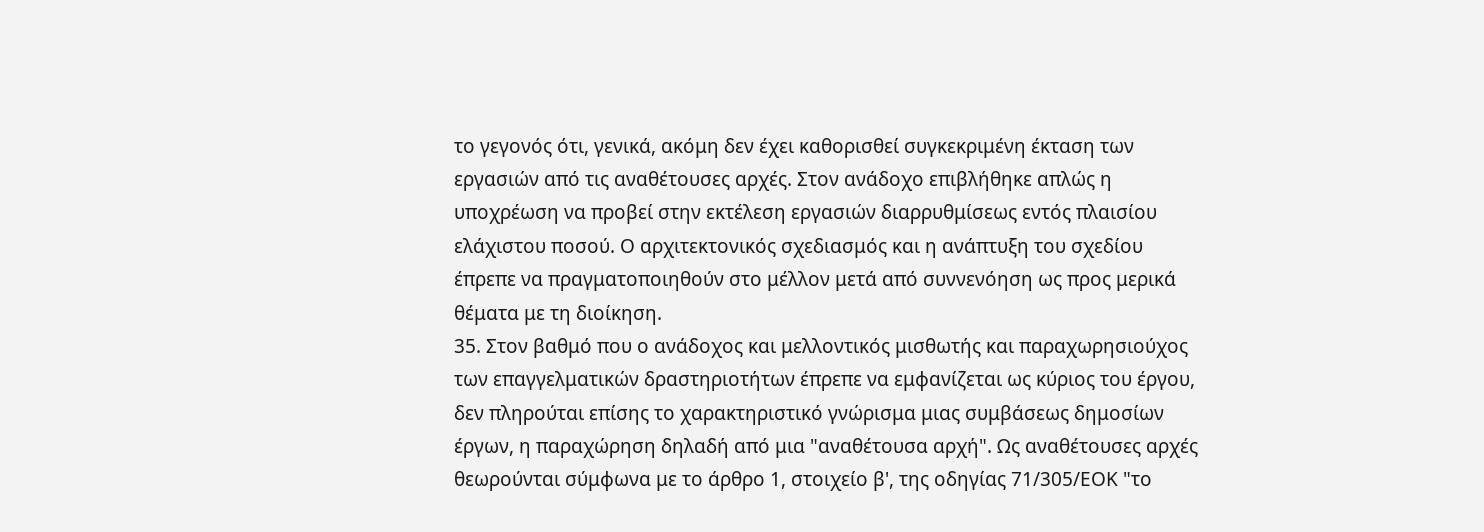το γεγονός ότι, γενικά, ακόμη δεν έχει καθορισθεί συγκεκριμένη έκταση των εργασιών από τις αναθέτουσες αρχές. Στον ανάδοχο επιβλήθηκε απλώς η υποχρέωση να προβεί στην εκτέλεση εργασιών διαρρυθμίσεως εντός πλαισίου ελάχιστου ποσού. Ο αρχιτεκτονικός σχεδιασμός και η ανάπτυξη του σχεδίου έπρεπε να πραγματοποιηθούν στο μέλλον μετά από συννενόηση ως προς μερικά θέματα με τη διοίκηση.
35. Στον βαθμό που ο ανάδοχος και μελλοντικός μισθωτής και παραχωρησιούχος των επαγγελματικών δραστηριοτήτων έπρεπε να εμφανίζεται ως κύριος του έργου, δεν πληρούται επίσης το χαρακτηριστικό γνώρισμα μιας συμβάσεως δημοσίων έργων, η παραχώρηση δηλαδή από μια "αναθέτουσα αρχή". Ως αναθέτουσες αρχές θεωρούνται σύμφωνα με το άρθρο 1, στοιχείο β', της οδηγίας 71/305/ΕΟΚ "το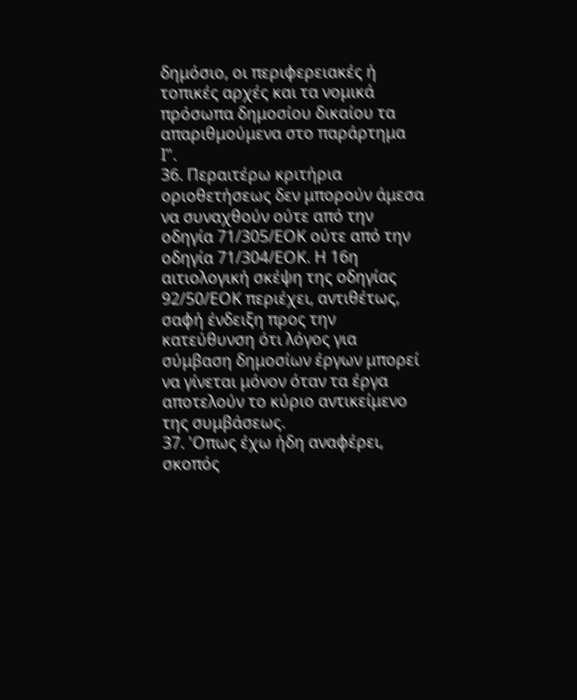δημόσιο, οι περιφερειακές ή τοπικές αρχές και τα νομικά πρόσωπα δημοσίου δικαίου τα απαριθμούμενα στο παράρτημα Ι".
36. Περαιτέρω κριτήρια οριοθετήσεως δεν μπορούν άμεσα να συναχθούν ούτε από την οδηγία 71/305/ΕΟΚ ούτε από την οδηγία 71/304/ΕΟΚ. Η 16η αιτιολογική σκέψη της οδηγίας 92/50/ΕΟΚ περιέχει, αντιθέτως, σαφή ένδειξη προς την κατεύθυνση ότι λόγος για σύμβαση δημοσίων έργων μπoρεί να γίνεται μόνον όταν τα έργα αποτελούν το κύριο αντικείμενο της συμβάσεως.
37. 'Οπως έχω ήδη αναφέρει, σκοπός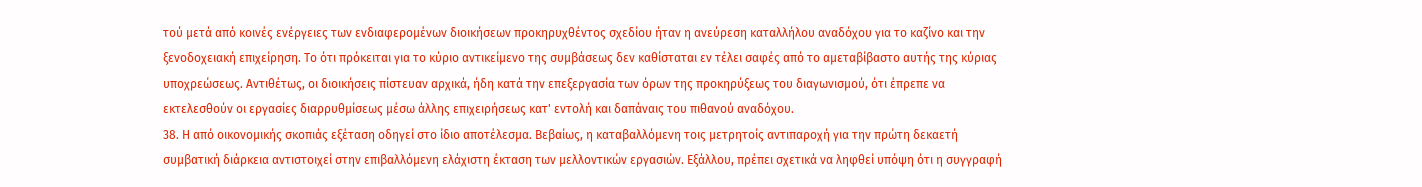τού μετά από κοινές ενέργειες των ενδιαφερομένων διοικήσεων προκηρυχθέντος σχεδίου ήταν η ανεύρεση καταλλήλου αναδόχου για το καζίνο και την ξενοδοχειακή επιχείρηση. Το ότι πρόκειται για το κύριο αντικείμενο της συμβάσεως δεν καθίσταται εν τέλει σαφές από το αμεταβίβαστο αυτής της κύριας υποχρεώσεως. Αντιθέτως, οι διοικήσεις πίστευαν αρχικά, ήδη κατά την επεξεργασία των όρων της προκηρύξεως του διαγωνισμού, ότι έπρεπε να εκτελεσθούν οι εργασίες διαρρυθμίσεως μέσω άλλης επιχειρήσεως κατ' εντολή και δαπάναις του πιθανού αναδόχου.
38. Η από οικονομικής σκοπιάς εξέταση οδηγεί στο ίδιο αποτέλεσμα. Βεβαίως, η καταβαλλόμενη τοις μετρητοίς αντιπαροχή για την πρώτη δεκαετή συμβατική διάρκεια αντιστοιχεί στην επιβαλλόμενη ελάχιστη έκταση των μελλοντικών εργασιών. Εξάλλου, πρέπει σχετικά να ληφθεί υπόψη ότι η συγγραφή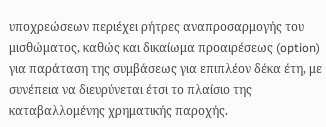υποχρεώσεων περιέχει ρήτρες αναπροσαρμογής του μισθώματος, καθώς και δικαίωμα προαιρέσεως (option) για παράταση της συμβάσεως για επιπλέον δέκα έτη, με συνέπεια να διευρύνεται έτσι το πλαίσιο της καταβαλλομένης χρηματικής παροχής.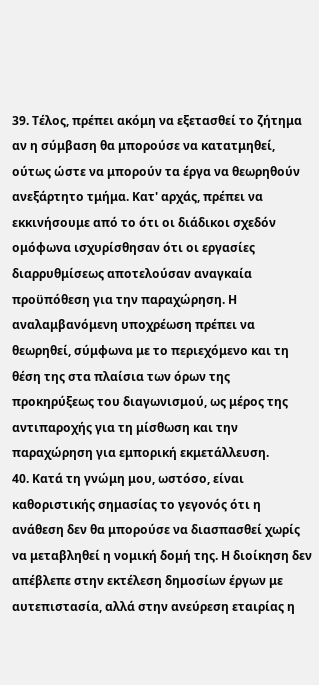39. Τέλος, πρέπει ακόμη να εξετασθεί το ζήτημα αν η σύμβαση θα μπορούσε να κατατμηθεί, ούτως ώστε να μπορούν τα έργα να θεωρηθούν ανεξάρτητο τμήμα. Κατ' αρχάς, πρέπει να εκκινήσουμε από το ότι οι διάδικοι σχεδόν ομόφωνα ισχυρίσθησαν ότι οι εργασίες διαρρυθμίσεως αποτελούσαν αναγκαία προϋπόθεση για την παραχώρηση. Η αναλαμβανόμενη υποχρέωση πρέπει να θεωρηθεί, σύμφωνα με το περιεχόμενο και τη θέση της στα πλαίσια των όρων της προκηρύξεως του διαγωνισμού, ως μέρος της αντιπαροχής για τη μίσθωση και την παραχώρηση για εμπορική εκμετάλλευση.
40. Κατά τη γνώμη μου, ωστόσο, είναι καθοριστικής σημασίας το γεγονός ότι η ανάθεση δεν θα μπορούσε να διασπασθεί χωρίς να μεταβληθεί η νομική δομή της. Η διοίκηση δεν απέβλεπε στην εκτέλεση δημοσίων έργων με αυτεπιστασία, αλλά στην ανεύρεση εταιρίας η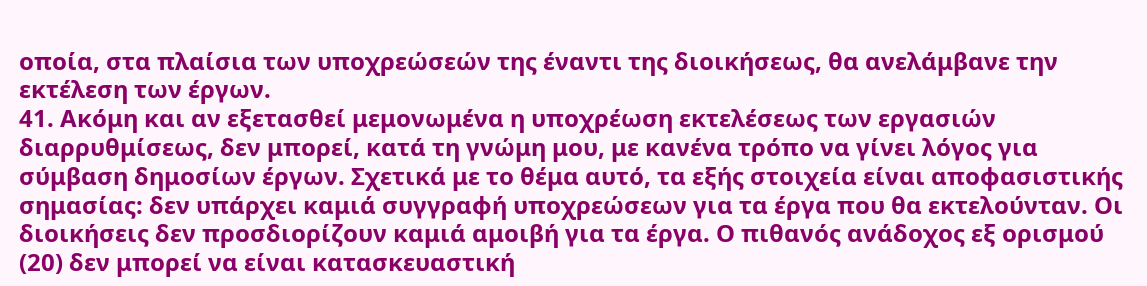οποία, στα πλαίσια των υποχρεώσεών της έναντι της διοικήσεως, θα ανελάμβανε την εκτέλεση των έργων.
41. Ακόμη και αν εξετασθεί μεμονωμένα η υποχρέωση εκτελέσεως των εργασιών διαρρυθμίσεως, δεν μπορεί, κατά τη γνώμη μου, με κανένα τρόπο να γίνει λόγος για σύμβαση δημοσίων έργων. Σχετικά με το θέμα αυτό, τα εξής στοιχεία είναι αποφασιστικής σημασίας: δεν υπάρχει καμιά συγγραφή υποχρεώσεων για τα έργα που θα εκτελούνταν. Οι διοικήσεις δεν προσδιορίζουν καμιά αμοιβή για τα έργα. Ο πιθανός ανάδοχος εξ ορισμού (20) δεν μπορεί να είναι κατασκευαστική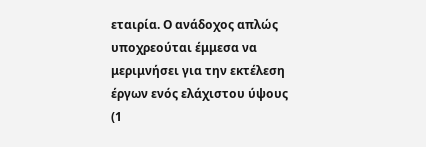εταιρία. Ο ανάδοχος απλώς υποχρεούται έμμεσα να μεριμνήσει για την εκτέλεση έργων ενός ελάχιστου ύψους (1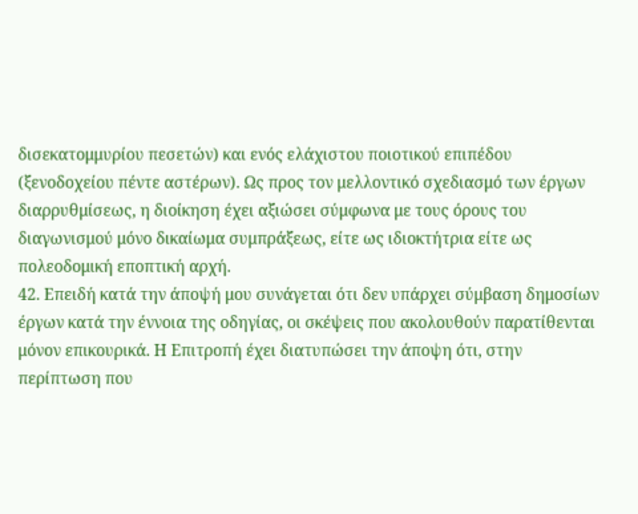δισεκατομμυρίου πεσετών) και ενός ελάχιστου ποιοτικού επιπέδου (ξενοδοχείου πέντε αστέρων). Ως προς τον μελλοντικό σχεδιασμό των έργων διαρρυθμίσεως, η διοίκηση έχει αξιώσει σύμφωνα με τους όρους του διαγωνισμού μόνο δικαίωμα συμπράξεως, είτε ως ιδιοκτήτρια είτε ως πολεοδομική εποπτική αρχή.
42. Επειδή κατά την άποψή μου συνάγεται ότι δεν υπάρχει σύμβαση δημοσίων έργων κατά την έννοια της οδηγίας, οι σκέψεις που ακολουθούν παρατίθενται μόνον επικουρικά. Η Επιτροπή έχει διατυπώσει την άποψη ότι, στην περίπτωση που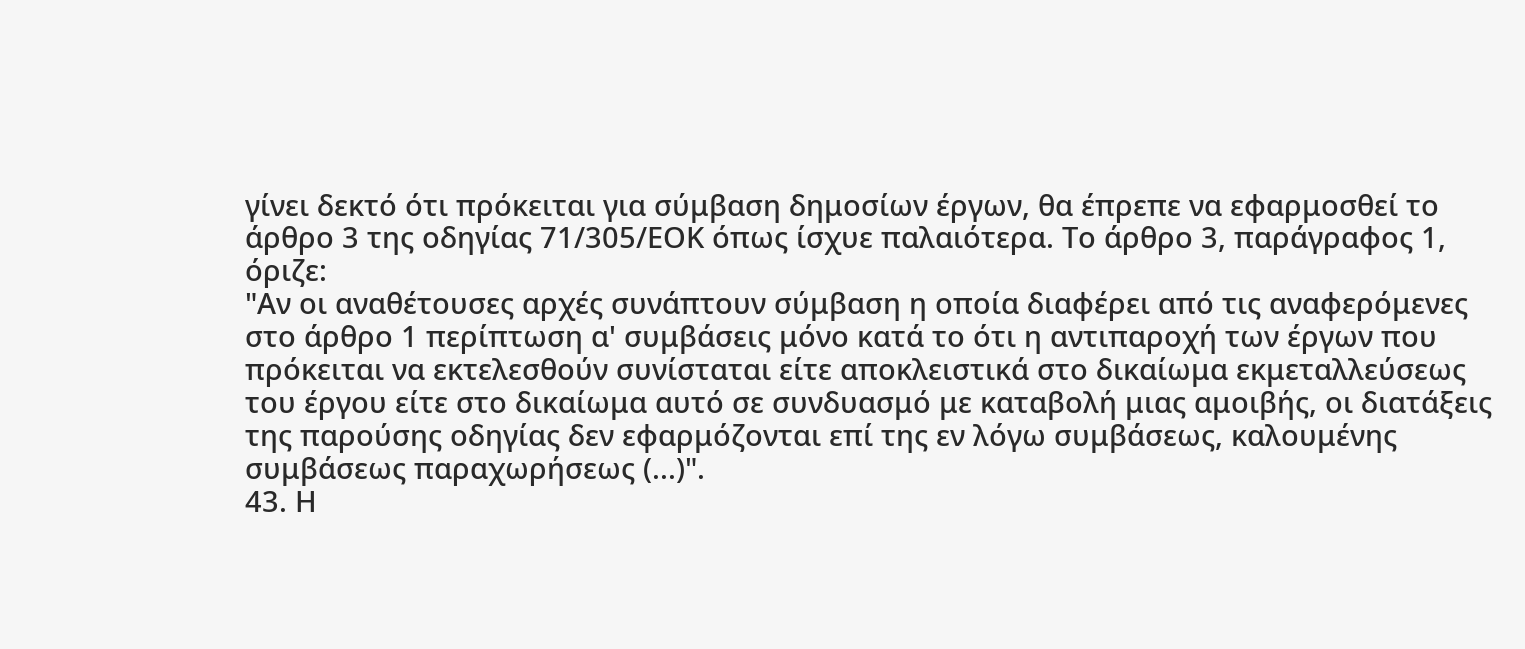γίνει δεκτό ότι πρόκειται για σύμβαση δημοσίων έργων, θα έπρεπε να εφαρμοσθεί το άρθρο 3 της οδηγίας 71/305/ΕΟΚ όπως ίσχυε παλαιότερα. Το άρθρο 3, παράγραφος 1, όριζε:
"Αν οι αναθέτουσες αρχές συνάπτουν σύμβαση η οποία διαφέρει από τις αναφερόμενες στο άρθρο 1 περίπτωση α' συμβάσεις μόνο κατά το ότι η αντιπαροχή των έργων που πρόκειται να εκτελεσθούν συνίσταται είτε αποκλειστικά στο δικαίωμα εκμεταλλεύσεως του έργου είτε στο δικαίωμα αυτό σε συνδυασμό με καταβολή μιας αμοιβής, οι διατάξεις της παρούσης οδηγίας δεν εφαρμόζονται επί της εν λόγω συμβάσεως, καλουμένης συμβάσεως παραχωρήσεως (...)".
43. Η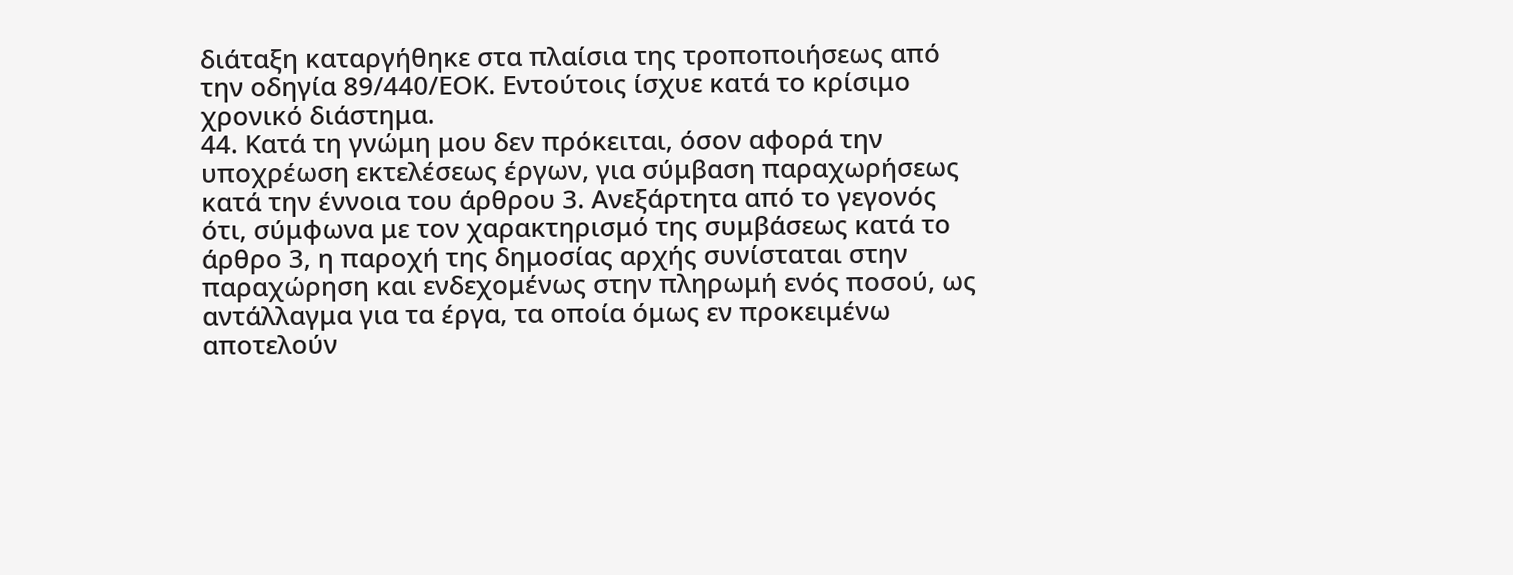διάταξη καταργήθηκε στα πλαίσια της τροποποιήσεως από την οδηγία 89/440/ΕΟΚ. Εντούτοις ίσχυε κατά το κρίσιμο χρονικό διάστημα.
44. Κατά τη γνώμη μου δεν πρόκειται, όσον αφορά την υποχρέωση εκτελέσεως έργων, για σύμβαση παραχωρήσεως κατά την έννοια του άρθρου 3. Ανεξάρτητα από το γεγονός ότι, σύμφωνα με τον χαρακτηρισμό της συμβάσεως κατά το άρθρο 3, η παροχή της δημοσίας αρχής συνίσταται στην παραχώρηση και ενδεχομένως στην πληρωμή ενός ποσού, ως αντάλλαγμα για τα έργα, τα οποία όμως εν προκειμένω αποτελούν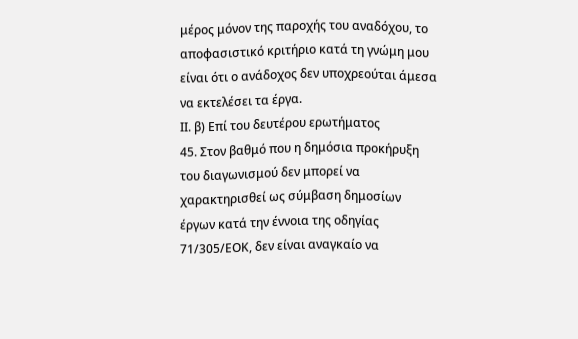μέρος μόνον της παροχής του αναδόχου, το αποφασιστικό κριτήριο κατά τη γνώμη μου είναι ότι ο ανάδοχος δεν υποχρεούται άμεσα να εκτελέσει τα έργα.
ΙΙ. β) Επί του δευτέρου ερωτήματος
45. Στον βαθμό που η δημόσια προκήρυξη του διαγωνισμού δεν μπορεί να χαρακτηρισθεί ως σύμβαση δημοσίων έργων κατά την έννοια της οδηγίας 71/305/ΕΟΚ, δεν είναι αναγκαίο να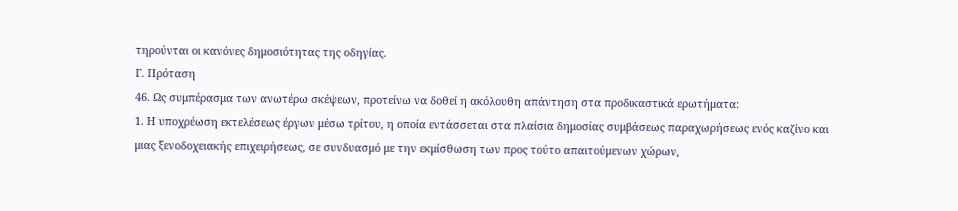τηρούνται οι κανόνες δημοσιότητας της οδηγίας.
Γ. Πρόταση
46. Ως συμπέρασμα των ανωτέρω σκέψεων, προτείνω να δοθεί η ακόλουθη απάντηση στα προδικαστικά ερωτήματα:
1. Η υποχρέωση εκτελέσεως έργων μέσω τρίτου, η οποία εντάσσεται στα πλαίσια δημοσίας συμβάσεως παραχωρήσεως ενός καζίνο και μιας ξενοδοχειακής επιχειρήσεως, σε συνδυασμό με την εκμίσθωση των προς τούτο απαιτούμενων χώρων,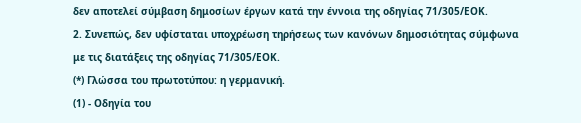δεν αποτελεί σύμβαση δημοσίων έργων κατά την έννοια της οδηγίας 71/305/ΕΟΚ.
2. Συνεπώς, δεν υφίσταται υποχρέωση τηρήσεως των κανόνων δημοσιότητας σύμφωνα με τις διατάξεις της οδηγίας 71/305/ΕΟΚ.
(*) Γλώσσα του πρωτοτύπου: η γερμανική.
(1) - Οδηγία του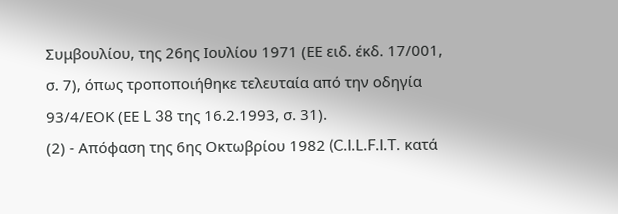Συμβουλίου, της 26ης Ιουλίου 1971 (ΕΕ ειδ. έκδ. 17/001, σ. 7), όπως τροποποιήθηκε τελευταία από την οδηγία 93/4/ΕΟΚ (ΕΕ L 38 της 16.2.1993, σ. 31).
(2) - Απόφαση της 6ης Οκτωβρίου 1982 (C.I.L.F.I.T. κατά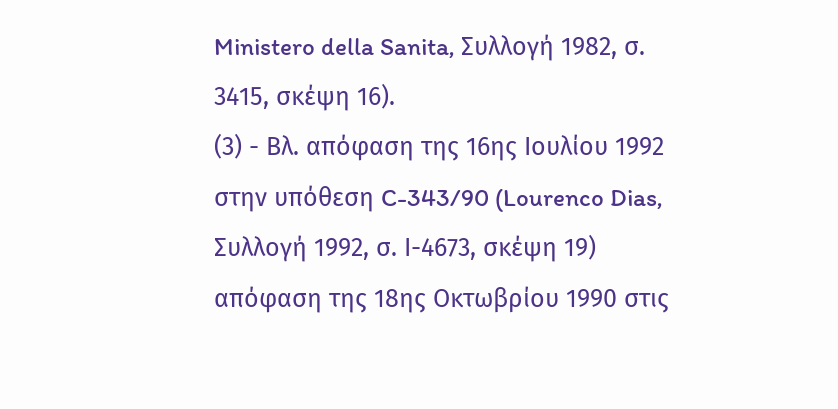Ministero della Sanita, Συλλογή 1982, σ. 3415, σκέψη 16).
(3) - Βλ. απόφαση της 16ης Ιουλίου 1992 στην υπόθεση C-343/90 (Lourenco Dias, Συλλογή 1992, σ. Ι-4673, σκέψη 19) απόφαση της 18ης Οκτωβρίου 1990 στις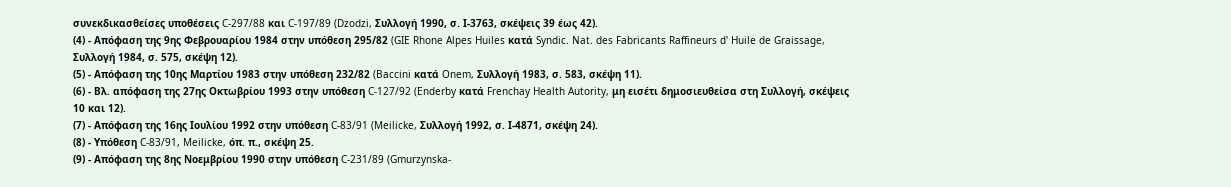συνεκδικασθείσες υποθέσεις C-297/88 και C-197/89 (Dzodzi, Συλλογή 1990, σ. Ι-3763, σκέψεις 39 έως 42).
(4) - Απόφαση της 9ης Φεβρουαρίου 1984 στην υπόθεση 295/82 (GIE Rhone Alpes Huiles κατά Syndic. Nat. des Fabricants Raffineurs d' Huile de Graissage, Συλλογή 1984, σ. 575, σκέψη 12).
(5) - Απόφαση της 10ης Μαρτίου 1983 στην υπόθεση 232/82 (Baccini κατά Onem, Συλλογή 1983, σ. 583, σκέψη 11).
(6) - Βλ. απόφαση της 27ης Οκτωβρίου 1993 στην υπόθεση C-127/92 (Enderby κατά Frenchay Health Autority, μη εισέτι δημοσιευθείσα στη Συλλογή, σκέψεις 10 και 12).
(7) - Απόφαση της 16ης Ιουλίου 1992 στην υπόθεση C-83/91 (Meilicke, Συλλογή 1992, σ. Ι-4871, σκέψη 24).
(8) - Υπόθεση C-83/91, Meilicke, όπ. π., σκέψη 25.
(9) - Απόφαση της 8ης Νοεμβρίου 1990 στην υπόθεση C-231/89 (Gmurzynska-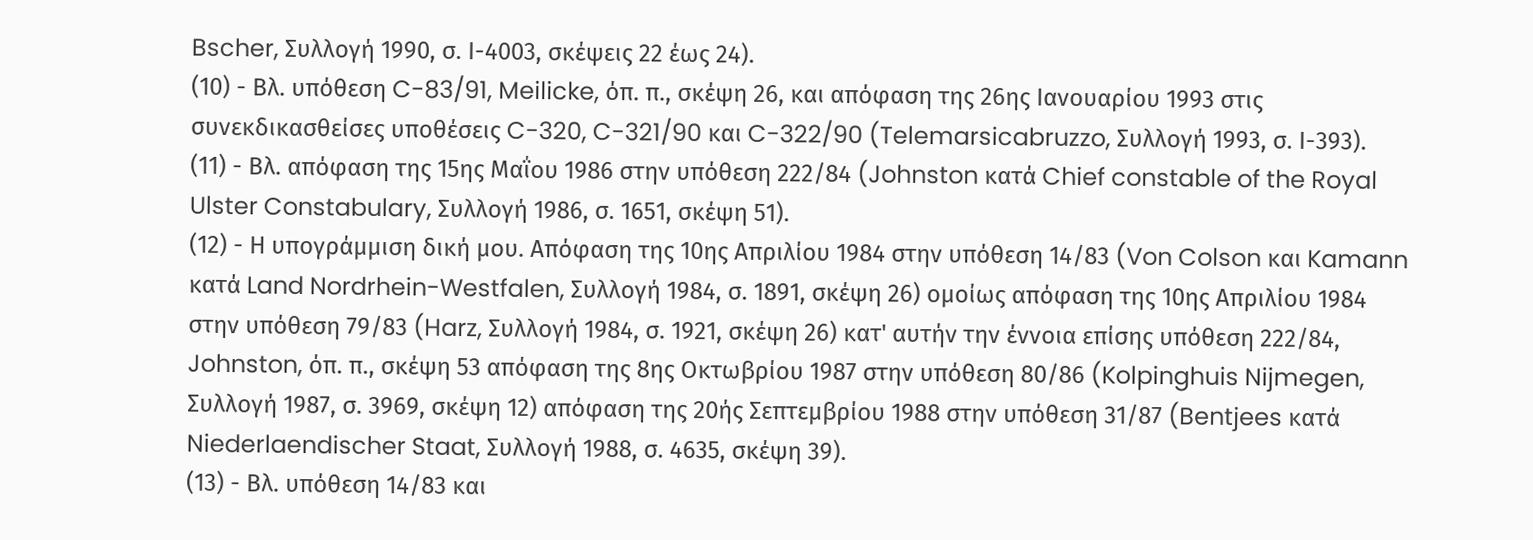Bscher, Συλλογή 1990, σ. Ι-4003, σκέψεις 22 έως 24).
(10) - Βλ. υπόθεση C-83/91, Meilicke, όπ. π., σκέψη 26, και απόφαση της 26ης Ιανουαρίου 1993 στις συνεκδικασθείσες υποθέσεις C-320, C-321/90 και C-322/90 (Telemarsicabruzzo, Συλλογή 1993, σ. Ι-393).
(11) - Βλ. απόφαση της 15ης Μαΐου 1986 στην υπόθεση 222/84 (Johnston κατά Chief constable of the Royal Ulster Constabulary, Συλλογή 1986, σ. 1651, σκέψη 51).
(12) - Η υπογράμμιση δική μου. Απόφαση της 10ης Απριλίου 1984 στην υπόθεση 14/83 (Von Colson και Kamann κατά Land Nordrhein-Westfalen, Συλλογή 1984, σ. 1891, σκέψη 26) ομοίως απόφαση της 10ης Απριλίου 1984 στην υπόθεση 79/83 (Harz, Συλλογή 1984, σ. 1921, σκέψη 26) κατ' αυτήν την έννοια επίσης υπόθεση 222/84, Johnston, όπ. π., σκέψη 53 απόφαση της 8ης Οκτωβρίου 1987 στην υπόθεση 80/86 (Kolpinghuis Nijmegen, Συλλογή 1987, σ. 3969, σκέψη 12) απόφαση της 20ής Σεπτεμβρίου 1988 στην υπόθεση 31/87 (Bentjees κατά Niederlaendischer Staat, Συλλογή 1988, σ. 4635, σκέψη 39).
(13) - Βλ. υπόθεση 14/83 και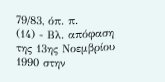79/83, όπ. π.
(14) - Βλ. απόφαση της 13ης Νοεμβρίου 1990 στην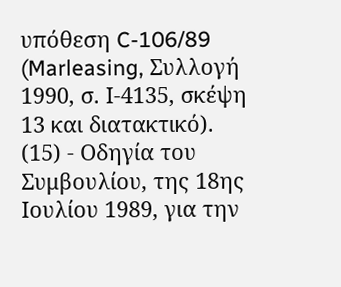υπόθεση C-106/89 (Marleasing, Συλλογή 1990, σ. Ι-4135, σκέψη 13 και διατακτικό).
(15) - Οδηγία του Συμβουλίου, της 18ης Ιουλίου 1989, για την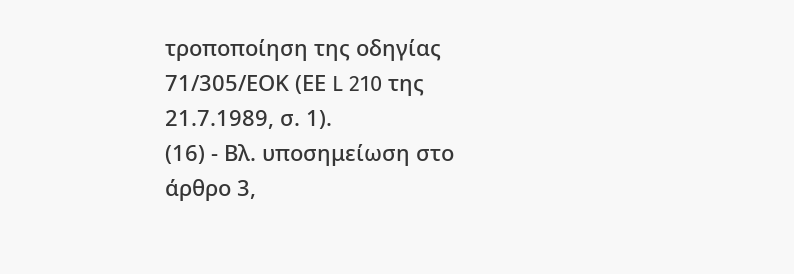τροποποίηση της οδηγίας 71/305/ΕΟΚ (ΕΕ L 210 της 21.7.1989, σ. 1).
(16) - Βλ. υποσημείωση στο άρθρο 3,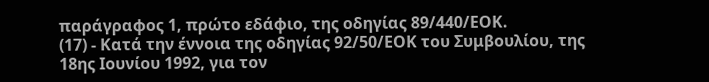παράγραφος 1, πρώτο εδάφιο, της οδηγίας 89/440/ΕΟΚ.
(17) - Κατά την έννοια της οδηγίας 92/50/ΕΟΚ του Συμβουλίου, της 18ης Ιουνίου 1992, για τον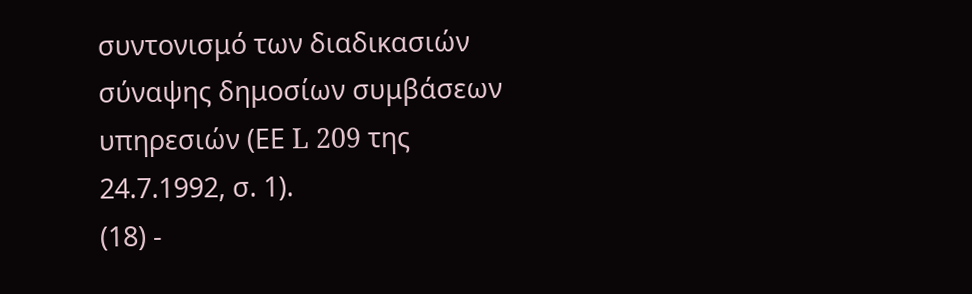συντονισμό των διαδικασιών σύναψης δημοσίων συμβάσεων υπηρεσιών (ΕΕ L 209 της 24.7.1992, σ. 1).
(18) -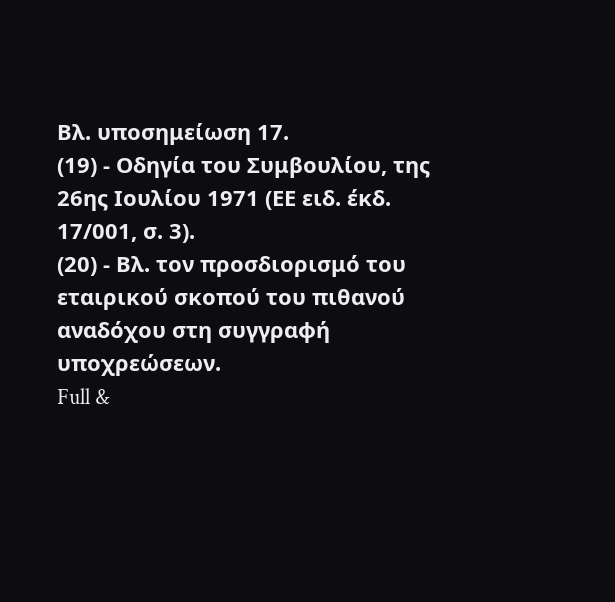Βλ. υποσημείωση 17.
(19) - Οδηγία του Συμβουλίου, της 26ης Ιουλίου 1971 (ΕΕ ειδ. έκδ. 17/001, σ. 3).
(20) - Βλ. τον προσδιορισμό του εταιρικού σκοπού του πιθανού αναδόχου στη συγγραφή υποχρεώσεων.
Full &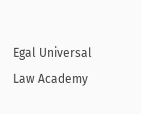Egal Universal Law Academy